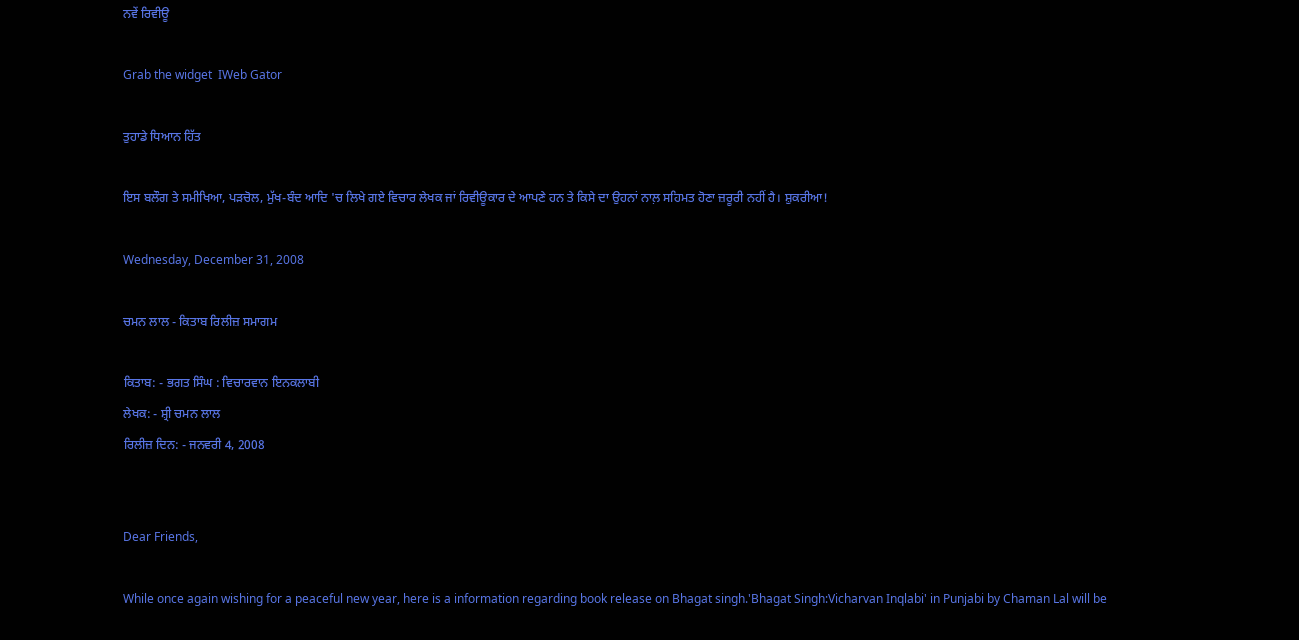ਨਵੇਂ ਰਿਵੀਊ

Grab the widget  IWeb Gator

ਤੁਹਾਡੇ ਧਿਆਨ ਹਿੱਤ

ਇਸ ਬਲੌਗ ਤੇ ਸਮੀਖਿਆ, ਪੜਚੋਲ, ਮੁੱਖ-ਬੰਦ ਆਦਿ 'ਚ ਲਿਖੇ ਗਏ ਵਿਚਾਰ ਲੇਖਕ ਜਾਂ ਰਿਵੀਊਕਾਰ ਦੇ ਆਪਣੇ ਹਨ ਤੇ ਕਿਸੇ ਦਾ ਉਹਨਾਂ ਨਾਲ਼ ਸਹਿਮਤ ਹੋਣਾ ਜ਼ਰੂਰੀ ਨਹੀਂ ਹੈ। ਸ਼ੁਕਰੀਆ!

Wednesday, December 31, 2008

ਚਮਨ ਲਾਲ - ਕਿਤਾਬ ਰਿਲੀਜ਼ ਸਮਾਗਮ

ਕਿਤਾਬ: - ਭਗਤ ਸਿੰਘ : ਵਿਚਾਰਵਾਨ ਇਨਕਲਾਬੀ
ਲੇਖਕ: - ਸ਼੍ਰੀ ਚਮਨ ਲਾਲ
ਰਿਲੀਜ਼ ਦਿਨ: - ਜਨਵਰੀ 4, 2008


Dear Friends,

While once again wishing for a peaceful new year, here is a information regarding book release on Bhagat singh.'Bhagat Singh:Vicharvan Inqlabi' in Punjabi by Chaman Lal will be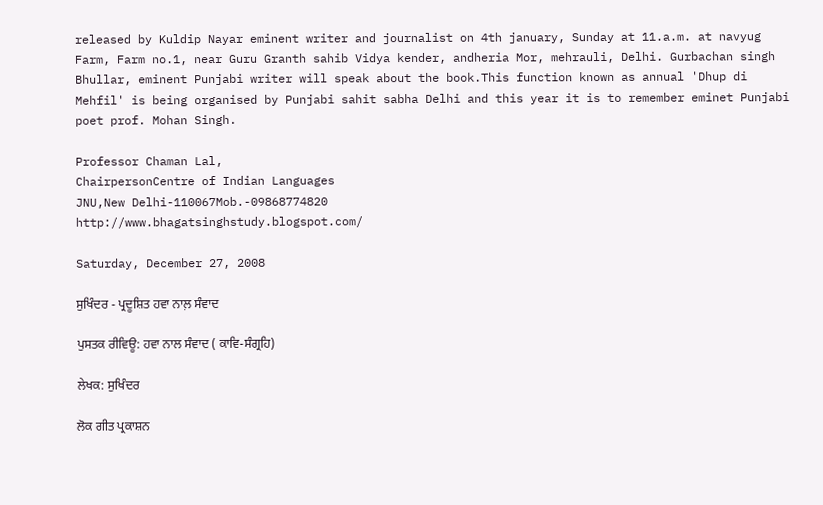released by Kuldip Nayar eminent writer and journalist on 4th january, Sunday at 11.a.m. at navyug Farm, Farm no.1, near Guru Granth sahib Vidya kender, andheria Mor, mehrauli, Delhi. Gurbachan singh Bhullar, eminent Punjabi writer will speak about the book.This function known as annual 'Dhup di Mehfil' is being organised by Punjabi sahit sabha Delhi and this year it is to remember eminet Punjabi poet prof. Mohan Singh.

Professor Chaman Lal,
ChairpersonCentre of Indian Languages
JNU,New Delhi-110067Mob.-09868774820
http://www.bhagatsinghstudy.blogspot.com/

Saturday, December 27, 2008

ਸੁਖਿੰਦਰ - ਪ੍ਰਦੂਸ਼ਿਤ ਹਵਾ ਨਾਲ਼ ਸੰਵਾਦ

ਪੁਸਤਕ ਰੀਵਿਊ: ਹਵਾ ਨਾਲ ਸੰਵਾਦ ( ਕਾਵਿ-ਸੰਗ੍ਰਹਿ)

ਲੇਖਕ: ਸੁਖਿੰਦਰ

ਲੋਕ ਗੀਤ ਪ੍ਰਕਾਸ਼ਨ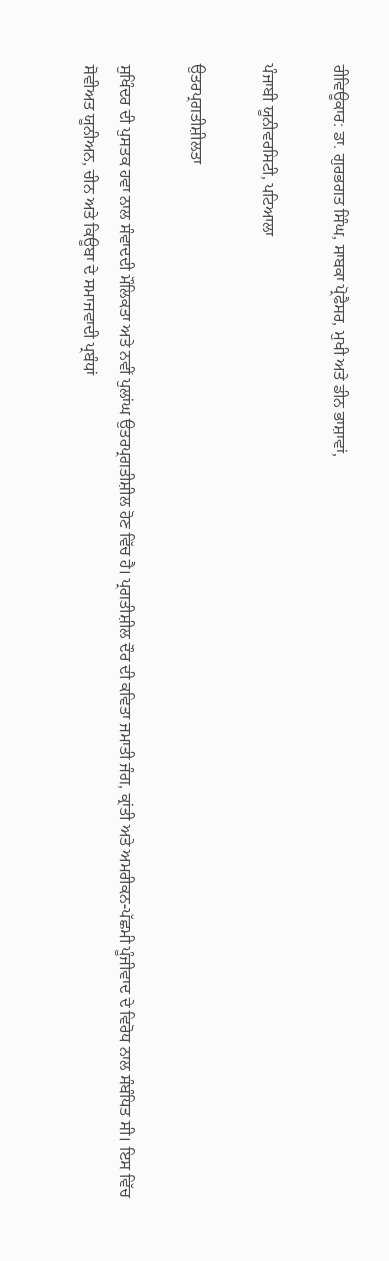ਰੀਵਿਊਕਾਰ: ਡਾ. ਗੁਰਭਗਤ ਸਿੰਘ, ਸਾਬਕਾ ਪ੍ਰੋਫੈਸਰ, ਮੁਖੀ ਅਤੇ ਡੀਨ ਭਾਸ਼ਾਵਾਂ,

ਪੰਜਾਬੀ ਯੂਨੀਵਰਸਿਟੀ, ਪਟਿਆਲਾ

ਉਤਰਪ੍ਰਗਤੀਸ਼ੀਲਤਾ

ਸੁਖਿੰਦਰ ਦੀ ਪੁਸਤਕ ਹਵਾ ਨਾਲ ਸੰਵਾਦਦੀ ਮੌਲਿਕਤਾ ਅਤੇ ਨਵੀਂ ਪੁਲਾਂਘ ਉਤਰਪ੍ਰਗਤੀਸ਼ੀਲ ਹੋਣ ਵਿੱਚ ਹੈ। ਪ੍ਰਗਤੀਸ਼ੀਲ ਦੌਰ ਦੀ ਕਵਿਤਾ ਜਮਾਤੀ ਜੰਗ, ਕ੍ਰਾਂਤੀ ਅਤੇ ਅਮਰੀਕਨ-ਪੱਛਮੀ ਪੂੰਜੀਵਾਦ ਦੇ ਵਿਰੋਧ ਨਾਲ ਸੰਬੰਧਿਤ ਸੀ। ਇਸ ਵਿੱਚ ਸੋਵੀਅਤ ਯੂਨੀਅਨ, ਚੀਨ ਅਤੇ ਕਿਊਬਾ ਦੇ ਸਮਾਜਵਾਦੀ ਪ੍ਰਬੰਧਾਂ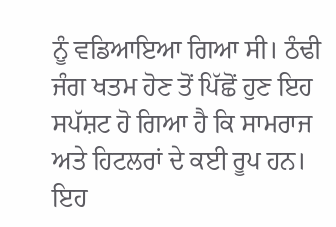ਨੂੰ ਵਡਿਆਇਆ ਗਿਆ ਸੀ। ਠੰਢੀ ਜੰਗ ਖਤਮ ਹੋਣ ਤੋਂ ਪਿੱਛੋਂ ਹੁਣ ਇਹ ਸਪੱਸ਼ਟ ਹੋ ਗਿਆ ਹੈ ਕਿ ਸਾਮਰਾਜ ਅਤੇ ਹਿਟਲਰਾਂ ਦੇ ਕਈ ਰੂਪ ਹਨ। ਇਹ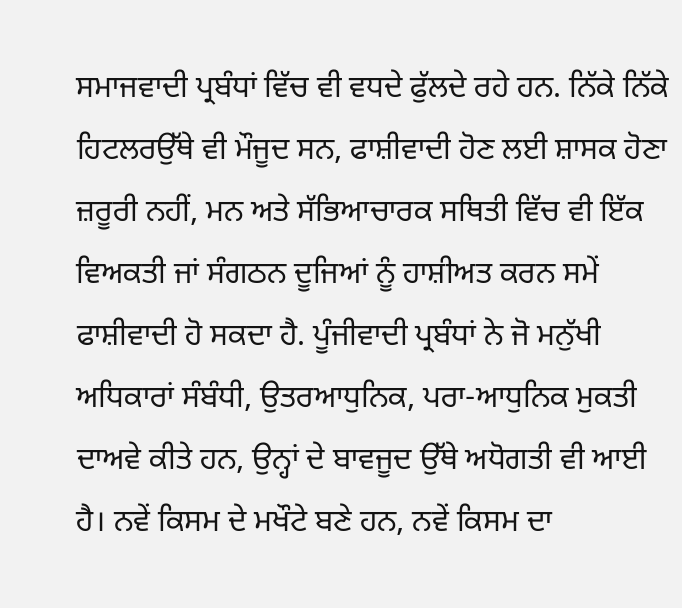ਸਮਾਜਵਾਦੀ ਪ੍ਰਬੰਧਾਂ ਵਿੱਚ ਵੀ ਵਧਦੇ ਫੁੱਲਦੇ ਰਹੇ ਹਨ. ਨਿੱਕੇ ਨਿੱਕੇ ਹਿਟਲਰਉੱਥੇ ਵੀ ਮੌਜੂਦ ਸਨ, ਫਾਸ਼ੀਵਾਦੀ ਹੋਣ ਲਈ ਸ਼ਾਸਕ ਹੋਣਾ ਜ਼ਰੂਰੀ ਨਹੀਂ, ਮਨ ਅਤੇ ਸੱਭਿਆਚਾਰਕ ਸਥਿਤੀ ਵਿੱਚ ਵੀ ਇੱਕ ਵਿਅਕਤੀ ਜਾਂ ਸੰਗਠਨ ਦੂਜਿਆਂ ਨੂੰ ਹਾਸ਼ੀਅਤ ਕਰਨ ਸਮੇਂ ਫਾਸ਼ੀਵਾਦੀ ਹੋ ਸਕਦਾ ਹੈ. ਪੂੰਜੀਵਾਦੀ ਪ੍ਰਬੰਧਾਂ ਨੇ ਜੋ ਮਨੁੱਖੀ ਅਧਿਕਾਰਾਂ ਸੰਬੰਧੀ, ਉਤਰਆਧੁਨਿਕ, ਪਰਾ-ਆਧੁਨਿਕ ਮੁਕਤੀ ਦਾਅਵੇ ਕੀਤੇ ਹਨ, ਉਨ੍ਹਾਂ ਦੇ ਬਾਵਜੂਦ ਉੱਥੇ ਅਧੋਗਤੀ ਵੀ ਆਈ ਹੈ। ਨਵੇਂ ਕਿਸਮ ਦੇ ਮਖੌਟੇ ਬਣੇ ਹਨ, ਨਵੇਂ ਕਿਸਮ ਦਾ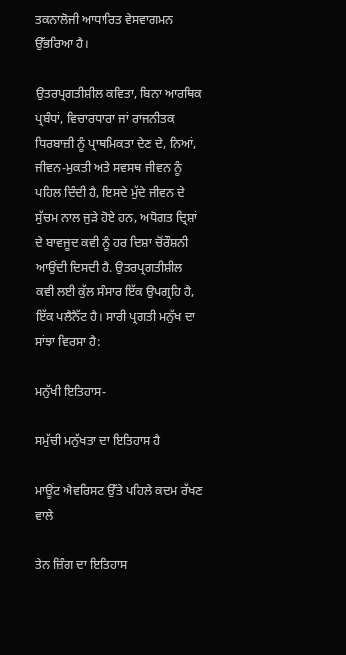ਤਕਨਾਲੋਜੀ ਆਧਾਰਿਤ ਵੇਸਵਾਗਮਨ ਉੱਭਰਿਆ ਹੈ।

ਉਤਰਪ੍ਰਗਤੀਸ਼ੀਲ ਕਵਿਤਾ, ਬਿਨਾ ਆਰਥਿਕ ਪ੍ਰਬੰਧਾਂ, ਵਿਚਾਰਧਾਰਾ ਜਾਂ ਰਾਜਨੀਤਕ ਧਿਰਬਾਜ਼ੀ ਨੂੰ ਪ੍ਰਾਥਮਿਕਤਾ ਦੇਣ ਦੇ, ਨਿਆਂ, ਜੀਵਨ-ਮੁਕਤੀ ਅਤੇ ਸਵਸਥ ਜੀਵਨ ਨੂੰ ਪਹਿਲ ਦਿੰਦੀ ਹੈ, ਇਸਦੇ ਮੁੱਦੇ ਜੀਵਨ ਦੇ ਸੁੱਚਮ ਨਾਲ ਜੁੜੇ ਹੋਏ ਹਨ, ਅਧੋਗਤ ਦ੍ਰਿਸ਼ਾਂ ਦੇ ਬਾਵਜੂਦ ਕਵੀ ਨੂੰ ਹਰ ਦਿਸ਼ਾ ਚੋਂਰੌਸ਼ਨੀ ਆਉਂਦੀ ਦਿਸਦੀ ਹੈ. ਉਤਰਪ੍ਰਗਤੀਸ਼ੀਲ ਕਵੀ ਲਈ ਕੁੱਲ ਸੰਸਾਰ ਇੱਕ ਉਪਗ੍ਰਹਿ ਹੈ, ਇੱਕ ਪਲੈਨੈੱਟ ਹੈ। ਸਾਰੀ ਪ੍ਰਗਤੀ ਮਨੁੱਖ ਦਾ ਸਾਂਝਾ ਵਿਰਸਾ ਹੈ:

ਮਨੁੱਖੀ ਇਤਿਹਾਸ-

ਸਮੁੱਚੀ ਮਨੁੱਖਤਾ ਦਾ ਇਤਿਹਾਸ ਹੈ

ਮਾਊਂਟ ਐਵਰਿਸਟ ਉੱਤੇ ਪਹਿਲੇ ਕਦਮ ਰੱਖਣ ਵਾਲੇ

ਤੇਨ ਜ਼ਿੰਗ ਦਾ ਇਤਿਹਾਸ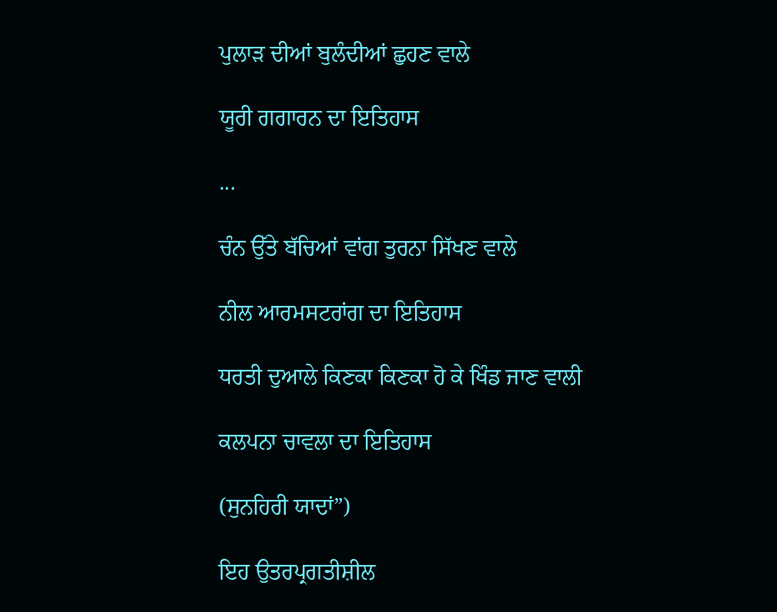ਪੁਲਾੜ ਦੀਆਂ ਬੁਲੰਦੀਆਂ ਛੁਹਣ ਵਾਲੇ

ਯੂਰੀ ਗਗਾਰਨ ਦਾ ਇਤਿਹਾਸ

...

ਚੰਨ ਉੱਤੇ ਬੱਚਿਆਂ ਵਾਂਗ ਤੁਰਨਾ ਸਿੱਖਣ ਵਾਲੇ

ਨੀਲ ਆਰਮਸਟਰਾਂਗ ਦਾ ਇਤਿਹਾਸ

ਧਰਤੀ ਦੁਆਲੇ ਕਿਣਕਾ ਕਿਣਕਾ ਹੋ ਕੇ ਖਿੰਡ ਜਾਣ ਵਾਲੀ

ਕਲਪਨਾ ਚਾਵਲਾ ਦਾ ਇਤਿਹਾਸ

(ਸੁਨਹਿਰੀ ਯਾਦਾਂ”)

ਇਹ ਉਤਰਪ੍ਰਗਤੀਸ਼ੀਲ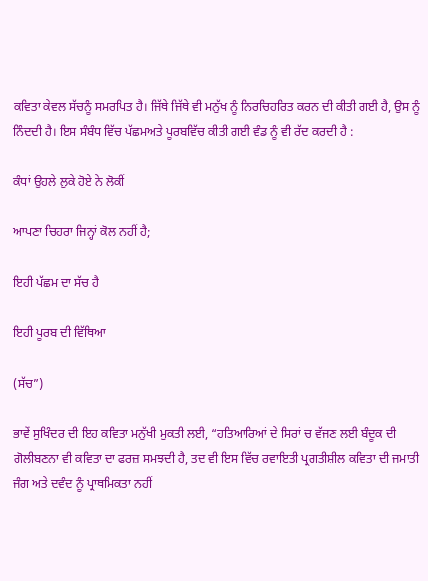ਕਵਿਤਾ ਕੇਵਲ ਸੱਚਨੂੰ ਸਮਰਪਿਤ ਹੈ। ਜਿੱਥੇ ਜਿੱਥੇ ਵੀ ਮਨੁੱਖ ਨੂੰ ਨਿਰਚਿਹਰਿਤ ਕਰਨ ਦੀ ਕੀਤੀ ਗਈ ਹੈ, ਉਸ ਨੂੰ ਨਿੰਦਦੀ ਹੈ। ਇਸ ਸੰਬੰਧ ਵਿੱਚ ਪੱਛਮਅਤੇ ਪੂਰਬਵਿੱਚ ਕੀਤੀ ਗਈ ਵੰਡ ਨੂੰ ਵੀ ਰੱਦ ਕਰਦੀ ਹੈ :

ਕੰਧਾਂ ਉਹਲੇ ਲੁਕੇ ਹੋਏ ਨੇ ਲੋਕੀਂ

ਆਪਣਾ ਚਿਹਰਾ ਜਿਨ੍ਹਾਂ ਕੋਲ ਨਹੀਂ ਹੈ;

ਇਹੀ ਪੱਛਮ ਦਾ ਸੱਚ ਹੈ

ਇਹੀ ਪੂਰਬ ਦੀ ਵਿੱਥਿਆ

(ਸੱਚ”)

ਭਾਵੇਂ ਸੁਖਿੰਦਰ ਦੀ ਇਹ ਕਵਿਤਾ ਮਨੁੱਖੀ ਮੁਕਤੀ ਲਈ, “ਹਤਿਆਰਿਆਂ ਦੇ ਸਿਰਾਂ ਚ ਵੱਜਣ ਲਈ ਬੰਦੂਕ ਦੀ ਗੋਲੀਬਣਨਾ ਵੀ ਕਵਿਤਾ ਦਾ ਫਰਜ਼ ਸਮਝਦੀ ਹੈ, ਤਦ ਵੀ ਇਸ ਵਿੱਚ ਰਵਾਇਤੀ ਪ੍ਰਗਤੀਸ਼ੀਲ ਕਵਿਤਾ ਦੀ ਜਮਾਤੀ ਜੰਗ ਅਤੇ ਦਵੰਦ ਨੂੰ ਪ੍ਰਾਥਮਿਕਤਾ ਨਹੀਂ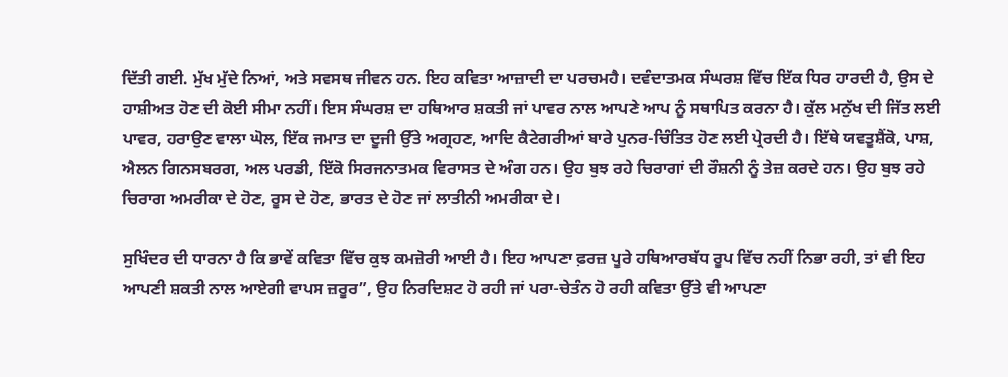ਦਿੱਤੀ ਗਈ. ਮੁੱਖ ਮੁੱਦੇ ਨਿਆਂ, ਅਤੇ ਸਵਸਥ ਜੀਵਨ ਹਨ. ਇਹ ਕਵਿਤਾ ਆਜ਼ਾਦੀ ਦਾ ਪਰਚਮਹੈ। ਦਵੰਦਾਤਮਕ ਸੰਘਰਸ਼ ਵਿੱਚ ਇੱਕ ਧਿਰ ਹਾਰਦੀ ਹੈ, ਉਸ ਦੇ ਹਾਸ਼ੀਅਤ ਹੋਣ ਦੀ ਕੋਈ ਸੀਮਾ ਨਹੀਂ। ਇਸ ਸੰਘਰਸ਼ ਦਾ ਹਥਿਆਰ ਸ਼ਕਤੀ ਜਾਂ ਪਾਵਰ ਨਾਲ ਆਪਣੇ ਆਪ ਨੂੰ ਸਥਾਪਿਤ ਕਰਨਾ ਹੈ। ਕੁੱਲ ਮਨੁੱਖ ਦੀ ਜਿੱਤ ਲਈ ਪਾਵਰ, ਹਰਾਉਣ ਵਾਲਾ ਘੋਲ, ਇੱਕ ਜਮਾਤ ਦਾ ਦੂਜੀ ਉੱਤੇ ਅਗ੍ਰਹਣ, ਆਦਿ ਕੈਟੇਗਰੀਆਂ ਬਾਰੇ ਪੁਨਰ-ਚਿੰਤਿਤ ਹੋਣ ਲਈ ਪ੍ਰੇਰਦੀ ਹੈ। ਇੱਥੇ ਯਵਤੂਸ਼ੈਂਕੋ, ਪਾਸ਼, ਐਲਨ ਗਿਨਸਬਰਗ, ਅਲ ਪਰਡੀ, ਇੱਕੋ ਸਿਰਜਨਾਤਮਕ ਵਿਰਾਸਤ ਦੇ ਅੰਗ ਹਨ। ਉਹ ਬੁਝ ਰਹੇ ਚਿਰਾਗਾਂ ਦੀ ਰੌਸ਼ਨੀ ਨੂੰ ਤੇਜ਼ ਕਰਦੇ ਹਨ। ਉਹ ਬੁਝ ਰਹੇ ਚਿਰਾਗ ਅਮਰੀਕਾ ਦੇ ਹੋਣ, ਰੂਸ ਦੇ ਹੋਣ, ਭਾਰਤ ਦੇ ਹੋਣ ਜਾਂ ਲਾਤੀਨੀ ਅਮਰੀਕਾ ਦੇ।

ਸੁਖਿੰਦਰ ਦੀ ਧਾਰਨਾ ਹੈ ਕਿ ਭਾਵੇਂ ਕਵਿਤਾ ਵਿੱਚ ਕੁਝ ਕਮਜ਼ੋਰੀ ਆਈ ਹੈ। ਇਹ ਆਪਣਾ ਫ਼ਰਜ਼ ਪੂਰੇ ਹਥਿਆਰਬੱਧ ਰੂਪ ਵਿੱਚ ਨਹੀਂ ਨਿਭਾ ਰਹੀ, ਤਾਂ ਵੀ ਇਹ ਆਪਣੀ ਸ਼ਕਤੀ ਨਾਲ ਆਏਗੀ ਵਾਪਸ ਜ਼ਰੂਰ”, ਉਹ ਨਿਰਦਿਸ਼ਟ ਹੋ ਰਹੀ ਜਾਂ ਪਰਾ-ਚੇਤੰਨ ਹੋ ਰਹੀ ਕਵਿਤਾ ਉੱਤੇ ਵੀ ਆਪਣਾ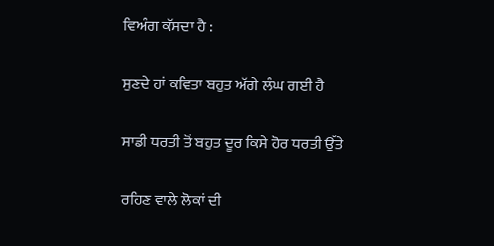ਵਿਅੰਗ ਕੱਸਦਾ ਹੈ :

ਸੁਣਦੇ ਹਾਂ ਕਵਿਤਾ ਬਹੁਤ ਅੱਗੇ ਲੰਘ ਗਈ ਹੈ

ਸਾਡੀ ਧਰਤੀ ਤੋਂ ਬਹੁਤ ਦੂਰ ਕਿਸੇ ਹੋਰ ਧਰਤੀ ਉੱਤੇ

ਰਹਿਣ ਵਾਲੇ ਲੋਕਾਂ ਦੀ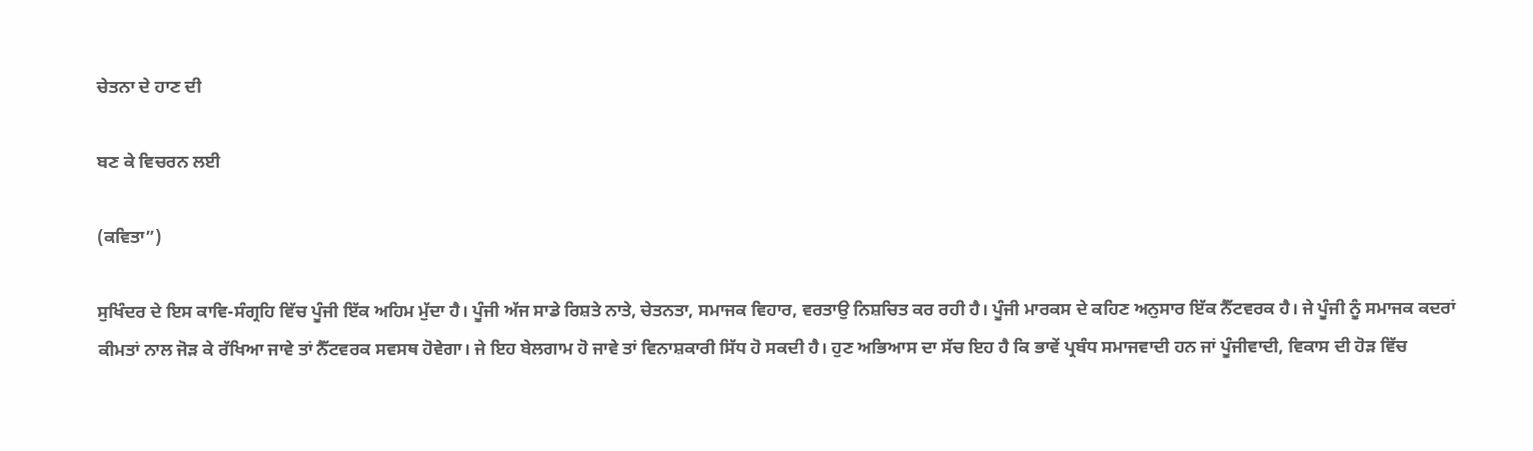ਚੇਤਨਾ ਦੇ ਹਾਣ ਦੀ

ਬਣ ਕੇ ਵਿਚਰਨ ਲਈ

(ਕਵਿਤਾ”)

ਸੁਖਿੰਦਰ ਦੇ ਇਸ ਕਾਵਿ-ਸੰਗ੍ਰਹਿ ਵਿੱਚ ਪੂੰਜੀ ਇੱਕ ਅਹਿਮ ਮੁੱਦਾ ਹੈ। ਪੂੰਜੀ ਅੱਜ ਸਾਡੇ ਰਿਸ਼ਤੇ ਨਾਤੇ, ਚੇਤਨਤਾ, ਸਮਾਜਕ ਵਿਹਾਰ, ਵਰਤਾਉ ਨਿਸ਼ਚਿਤ ਕਰ ਰਹੀ ਹੈ। ਪੂੰਜੀ ਮਾਰਕਸ ਦੇ ਕਹਿਣ ਅਨੁਸਾਰ ਇੱਕ ਨੈੱਟਵਰਕ ਹੈ। ਜੇ ਪੂੰਜੀ ਨੂੰ ਸਮਾਜਕ ਕਦਰਾਂ ਕੀਮਤਾਂ ਨਾਲ ਜੋੜ ਕੇ ਰੱਖਿਆ ਜਾਵੇ ਤਾਂ ਨੈੱਟਵਰਕ ਸਵਸਥ ਹੋਵੇਗਾ। ਜੇ ਇਹ ਬੇਲਗਾਮ ਹੋ ਜਾਵੇ ਤਾਂ ਵਿਨਾਸ਼ਕਾਰੀ ਸਿੱਧ ਹੋ ਸਕਦੀ ਹੈ। ਹੁਣ ਅਭਿਆਸ ਦਾ ਸੱਚ ਇਹ ਹੈ ਕਿ ਭਾਵੇਂ ਪ੍ਰਬੰਧ ਸਮਾਜਵਾਦੀ ਹਨ ਜਾਂ ਪੂੰਜੀਵਾਦੀ, ਵਿਕਾਸ ਦੀ ਹੋੜ ਵਿੱਚ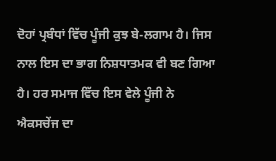ਦੋਹਾਂ ਪ੍ਰਬੰਧਾਂ ਵਿੱਚ ਪੂੰਜੀ ਕੁਝ ਬੇ-ਲਗਾਮ ਹੈ। ਜਿਸ ਨਾਲ ਇਸ ਦਾ ਭਾਗ ਨਿਸ਼ਧਾਤਮਕ ਵੀ ਬਣ ਗਿਆ ਹੈ। ਹਰ ਸਮਾਜ ਵਿੱਚ ਇਸ ਵੇਲੇ ਪੂੰਜੀ ਨੇ ਐਕਸਚੇਂਜ ਦਾ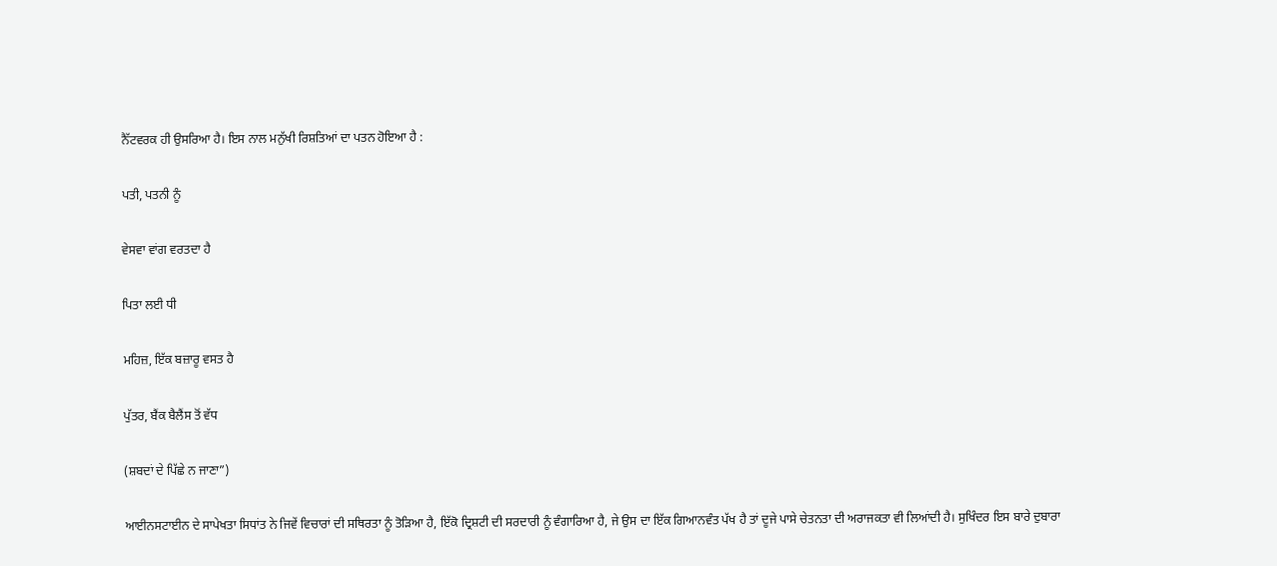ਨੈੱਟਵਰਕ ਹੀ ਉਸਰਿਆ ਹੈ। ਇਸ ਨਾਲ ਮਨੁੱਖੀ ਰਿਸ਼ਤਿਆਂ ਦਾ ਪਤਨ ਹੋਇਆ ਹੈ :

ਪਤੀ, ਪਤਨੀ ਨੂੰ

ਵੇਸਵਾ ਵਾਂਗ ਵਰਤਦਾ ਹੈ

ਪਿਤਾ ਲਈ ਧੀ

ਮਹਿਜ਼, ਇੱਕ ਬਜ਼ਾਰੂ ਵਸਤ ਹੈ

ਪੁੱਤਰ, ਬੈਂਕ ਬੈਲੈਂਸ ਤੋਂ ਵੱਧ

(ਸ਼ਬਦਾਂ ਦੇ ਪਿੱਛੇ ਨ ਜਾਣਾ”)

ਆਈਨਸਟਾਈਨ ਦੇ ਸਾਪੇਖਤਾ ਸਿਧਾਂਤ ਨੇ ਜਿਵੇਂ ਵਿਚਾਰਾਂ ਦੀ ਸਥਿਰਤਾ ਨੂੰ ਤੋੜਿਆ ਹੈ, ਇੱਕੋ ਦ੍ਰਿਸ਼ਟੀ ਦੀ ਸਰਦਾਰੀ ਨੂੰ ਵੰਗਾਰਿਆ ਹੈ, ਜੇ ਉਸ ਦਾ ਇੱਕ ਗਿਆਨਵੰਤ ਪੱਖ ਹੈ ਤਾਂ ਦੂਜੇ ਪਾਸੇ ਚੇਤਨਤਾ ਦੀ ਅਰਾਜਕਤਾ ਵੀ ਲਿਆਂਦੀ ਹੈ। ਸੁਖਿੰਦਰ ਇਸ ਬਾਰੇ ਦੁਬਾਰਾ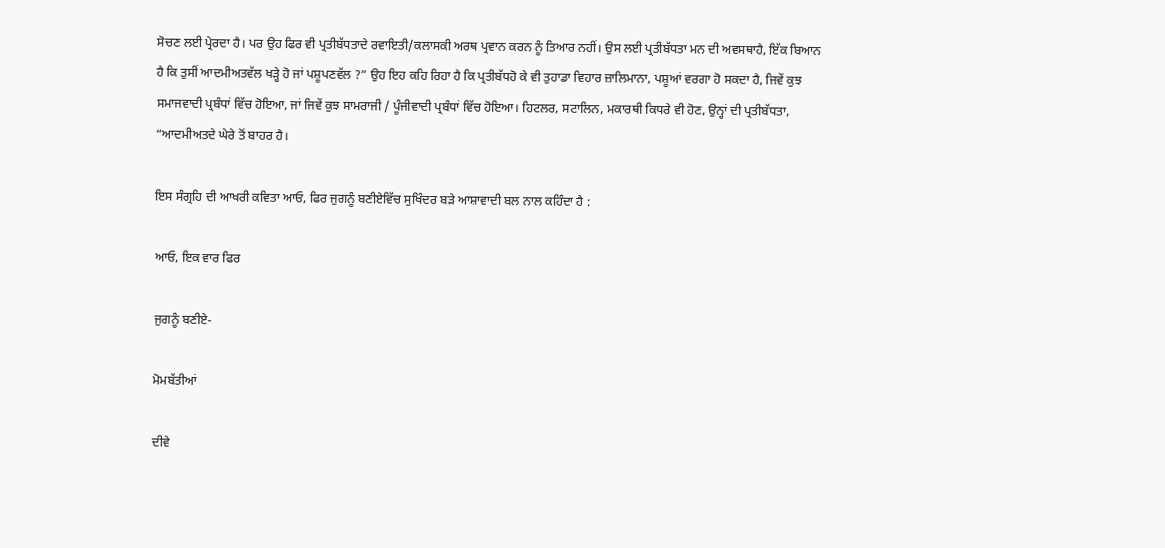ਸੋਚਣ ਲਈ ਪ੍ਰੇਰਦਾ ਹੈ। ਪਰ ਉਹ ਫਿਰ ਵੀ ਪ੍ਰਤੀਬੱਧਤਾਦੇ ਰਵਾਇਤੀ/ਕਲਾਸਕੀ ਅਰਥ ਪ੍ਰਵਾਨ ਕਰਨ ਨੂੰ ਤਿਆਰ ਨਹੀਂ। ਉਸ ਲਈ ਪ੍ਰਤੀਬੱਧਤਾ ਮਨ ਦੀ ਅਵਸਥਾਹੈ, ਇੱਕ ਬਿਆਨ ਹੈ ਕਿ ਤੁਸੀਂ ਆਦਮੀਅਤਵੱਲ ਖੜ੍ਹੇ ਹੋ ਜਾਂ ਪਸ਼ੂਪਣਵੱਲ ?” ਉਹ ਇਹ ਕਹਿ ਰਿਹਾ ਹੈ ਕਿ ਪ੍ਰਤੀਬੱਧਹੋ ਕੇ ਵੀ ਤੁਹਾਡਾ ਵਿਹਾਰ ਜ਼ਾਲਿਮਾਨਾ, ਪਸ਼ੂਆਂ ਵਰਗਾ ਹੋ ਸਕਦਾ ਹੈ, ਜਿਵੇਂ ਕੁਝ ਸਮਾਜਵਾਦੀ ਪ੍ਰਬੰਧਾਂ ਵਿੱਚ ਹੋਇਆ, ਜਾਂ ਜਿਵੇਂ ਕੁਝ ਸਾਮਰਾਜੀ / ਪੂੰਜੀਵਾਦੀ ਪ੍ਰਬੰਧਾਂ ਵਿੱਚ ਹੋਇਆ। ਹਿਟਲਰ, ਸਟਾਲਿਨ, ਮਕਾਰਥੀ ਕਿਧਰੇ ਵੀ ਹੋਣ, ਉਨ੍ਹਾਂ ਦੀ ਪ੍ਰਤੀਬੱਧਤਾ, “ਆਦਮੀਅਤਦੇ ਘੇਰੇ ਤੋਂ ਬਾਹਰ ਹੈ।

ਇਸ ਸੰਗ੍ਰਹਿ ਦੀ ਆਖਰੀ ਕਵਿਤਾ ਆਓ, ਫਿਰ ਜੁਗਨੂੰ ਬਣੀਏਵਿੱਚ ਸੁਖਿੰਦਰ ਬੜੇ ਆਸ਼ਾਵਾਦੀ ਬਲ ਨਾਲ ਕਹਿੰਦਾ ਹੈ :

ਆਓ, ਇਕ ਵਾਰ ਫਿਰ

ਜੁਗਨੂੰ ਬਣੀਏ-

ਮੋਮਬੱਤੀਆਂ

ਦੀਵੇ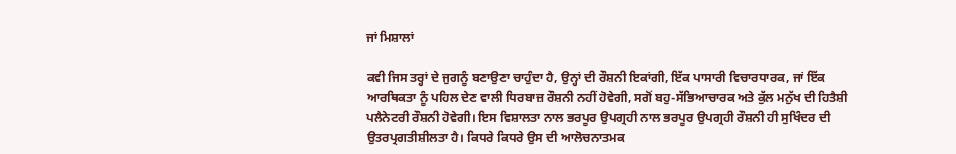ਜਾਂ ਮਿਸ਼ਾਲਾਂ

ਕਵੀ ਜਿਸ ਤਰ੍ਹਾਂ ਦੇ ਜੁਗਨੂੰ ਬਣਾਉਣਾ ਚਾਹੁੰਦਾ ਹੈ, ਉਨ੍ਹਾਂ ਦੀ ਰੌਸ਼ਨੀ ਇਕਾਂਗੀ, ਇੱਕ ਪਾਸਾਰੀ ਵਿਚਾਰਧਾਰਕ, ਜਾਂ ਇੱਕ ਆਰਥਿਕਤਾ ਨੂੰ ਪਹਿਲ ਦੇਣ ਵਾਲੀ ਧਿਰਬਾਜ਼ ਰੌਸ਼ਨੀ ਨਹੀਂ ਹੋਵੇਗੀ, ਸਗੋਂ ਬਹੁ-ਸੱਭਿਆਚਾਰਕ ਅਤੇ ਕੁੱਲ ਮਨੁੱਖ ਦੀ ਹਿਤੈਸ਼ੀ ਪਲੈਨੇਟਰੀ ਰੌਸ਼ਨੀ ਹੋਵੇਗੀ। ਇਸ ਵਿਸ਼ਾਲਤਾ ਨਾਲ ਭਰਪੂਰ ਉਪਗ੍ਰਹੀ ਨਾਲ ਭਰਪੂਰ ਉਪਗ੍ਰਹੀ ਰੌਸ਼ਨੀ ਹੀ ਸੁਖਿੰਦਰ ਦੀ ਉਤਰਪ੍ਰਗਤੀਸ਼ੀਲਤਾ ਹੈ। ਕਿਧਰੇ ਕਿਧਰੇ ਉਸ ਦੀ ਆਲੋਚਨਾਤਮਕ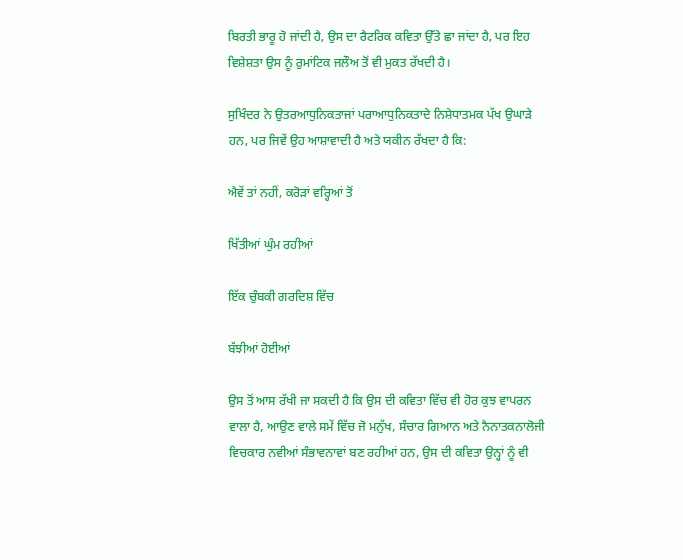ਬਿਰਤੀ ਭਾਰੂ ਹੋ ਜਾਂਦੀ ਹੈ, ਉਸ ਦਾ ਰੈਟਰਿਕ ਕਵਿਤਾ ਉੱਤੇ ਛਾ ਜਾਂਦਾ ਹੈ, ਪਰ ਇਹ ਵਿਸ਼ੇਸ਼ਤਾ ਉਸ ਨੂੰ ਰੁਮਾਂਟਿਕ ਜਲੌਅ ਤੋਂ ਵੀ ਮੁਕਤ ਰੱਖਦੀ ਹੈ।

ਸੁਖਿੰਦਰ ਨੇ ਉਤਰਆਧੁਨਿਕਤਾਜਾਂ ਪਰਾਆਧੁਨਿਕਤਾਦੇ ਨਿਸ਼ੇਧਾਤਮਕ ਪੱਖ ਉਘਾੜੇ ਹਨ, ਪਰ ਜਿਵੇਂ ਉਹ ਆਸ਼ਾਵਾਦੀ ਹੈ ਅਤੇ ਯਕੀਨ ਰੱਖਦਾ ਹੈ ਕਿ:

ਐਵੇਂ ਤਾਂ ਨਹੀਂ, ਕਰੋੜਾਂ ਵਰ੍ਹਿਆਂ ਤੋਂ

ਖਿੱਤੀਆਂ ਘੁੰਮ ਰਹੀਆਂ

ਇੱਕ ਚੁੰਬਕੀ ਗਰਦਿਸ਼ ਵਿੱਚ

ਬੱਝੀਆਂ ਹੋਈਆਂ

ਉਸ ਤੋਂ ਆਸ ਰੱਖੀ ਜਾ ਸਕਦੀ ਹੈ ਕਿ ਉਸ ਦੀ ਕਵਿਤਾ ਵਿੱਚ ਵੀ ਹੋਰ ਕੁਝ ਵਾਪਰਨ ਵਾਲਾ ਹੈ, ਆਉਣ ਵਾਲੇ ਸਮੇਂ ਵਿੱਚ ਜੋ ਮਨੁੱਖ, ਸੰਚਾਰ ਗਿਆਨ ਅਤੇ ਨੈਨਾਤਕਨਾਲੋਜੀ ਵਿਚਕਾਰ ਨਵੀਆਂ ਸੰਭਾਵਨਾਵਾਂ ਬਣ ਰਹੀਆਂ ਹਨ, ਉਸ ਦੀ ਕਵਿਤਾ ਉਨ੍ਹਾਂ ਨੂੰ ਵੀ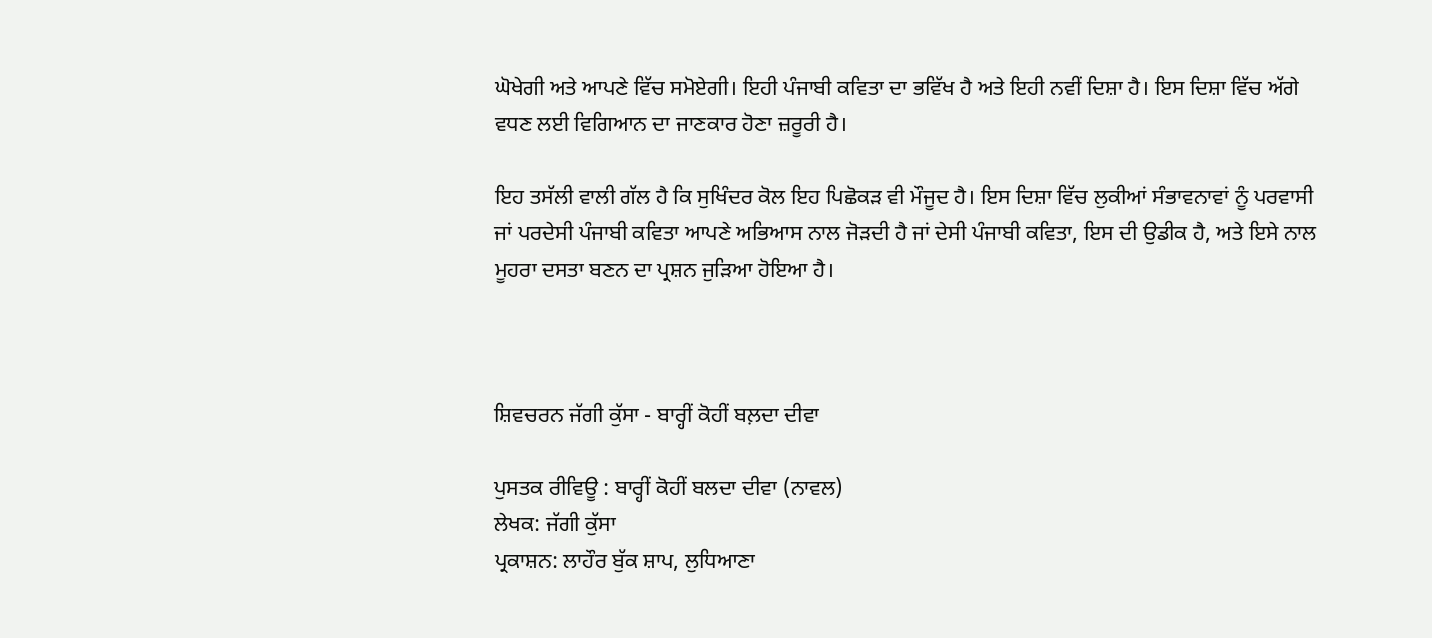ਘੋਖੇਗੀ ਅਤੇ ਆਪਣੇ ਵਿੱਚ ਸਮੋਏਗੀ। ਇਹੀ ਪੰਜਾਬੀ ਕਵਿਤਾ ਦਾ ਭਵਿੱਖ ਹੈ ਅਤੇ ਇਹੀ ਨਵੀਂ ਦਿਸ਼ਾ ਹੈ। ਇਸ ਦਿਸ਼ਾ ਵਿੱਚ ਅੱਗੇ ਵਧਣ ਲਈ ਵਿਗਿਆਨ ਦਾ ਜਾਣਕਾਰ ਹੋਣਾ ਜ਼ਰੂਰੀ ਹੈ।

ਇਹ ਤਸੱਲੀ ਵਾਲੀ ਗੱਲ ਹੈ ਕਿ ਸੁਖਿੰਦਰ ਕੋਲ ਇਹ ਪਿਛੋਕੜ ਵੀ ਮੌਜੂਦ ਹੈ। ਇਸ ਦਿਸ਼ਾ ਵਿੱਚ ਲੁਕੀਆਂ ਸੰਭਾਵਨਾਵਾਂ ਨੂੰ ਪਰਵਾਸੀ ਜਾਂ ਪਰਦੇਸੀ ਪੰਜਾਬੀ ਕਵਿਤਾ ਆਪਣੇ ਅਭਿਆਸ ਨਾਲ ਜੋੜਦੀ ਹੈ ਜਾਂ ਦੇਸੀ ਪੰਜਾਬੀ ਕਵਿਤਾ, ਇਸ ਦੀ ਉਡੀਕ ਹੈ, ਅਤੇ ਇਸੇ ਨਾਲ ਮੂਹਰਾ ਦਸਤਾ ਬਣਨ ਦਾ ਪ੍ਰਸ਼ਨ ਜੁੜਿਆ ਹੋਇਆ ਹੈ।



ਸ਼ਿਵਚਰਨ ਜੱਗੀ ਕੁੱਸਾ - ਬਾਰ੍ਹੀਂ ਕੋਹੀਂ ਬਲ਼ਦਾ ਦੀਵਾ

ਪੁਸਤਕ ਰੀਵਿਊ : ਬਾਰ੍ਹੀਂ ਕੋਹੀਂ ਬਲਦਾ ਦੀਵਾ (ਨਾਵਲ)
ਲੇਖਕ: ਜੱਗੀ ਕੁੱਸਾ
ਪ੍ਰਕਾਸ਼ਨ: ਲਾਹੌਰ ਬੁੱਕ ਸ਼ਾਪ, ਲੁਧਿਆਣਾ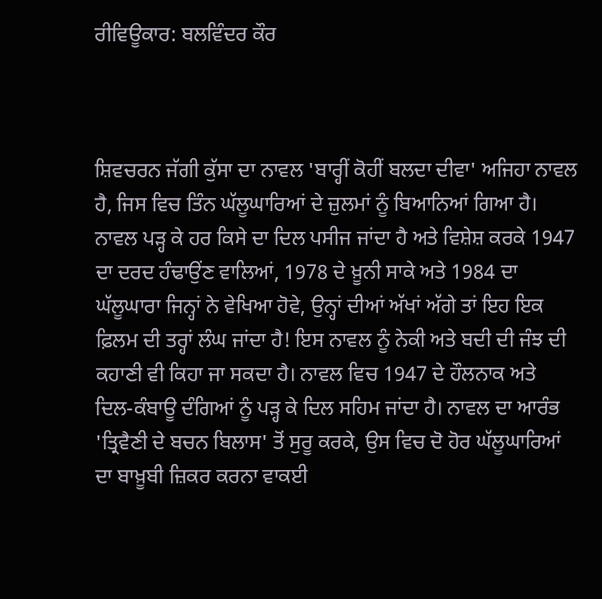ਰੀਵਿਊਕਾਰ: ਬਲਵਿੰਦਰ ਕੌਰ



ਸ਼ਿਵਚਰਨ ਜੱਗੀ ਕੁੱਸਾ ਦਾ ਨਾਵਲ 'ਬਾਰ੍ਹੀਂ ਕੋਹੀਂ ਬਲਦਾ ਦੀਵਾ' ਅਜਿਹਾ ਨਾਵਲ ਹੈ, ਜਿਸ ਵਿਚ ਤਿੰਨ ਘੱਲੂਘਾਰਿਆਂ ਦੇ ਜ਼ੁਲਮਾਂ ਨੂੰ ਬਿਆਨਿਆਂ ਗਿਆ ਹੈ। ਨਾਵਲ ਪੜ੍ਹ ਕੇ ਹਰ ਕਿਸੇ ਦਾ ਦਿਲ ਪਸੀਜ ਜਾਂਦਾ ਹੈ ਅਤੇ ਵਿਸ਼ੇਸ਼ ਕਰਕੇ 1947 ਦਾ ਦਰਦ ਹੰਢਾਉਂਣ ਵਾਲਿਆਂ, 1978 ਦੇ ਖ਼ੂਨੀ ਸਾਕੇ ਅਤੇ 1984 ਦਾ ਘੱਲੂਘਾਰਾ ਜਿਨ੍ਹਾਂ ਨੇ ਵੇਖਿਆ ਹੋਵੇ, ਉਨ੍ਹਾਂ ਦੀਆਂ ਅੱਖਾਂ ਅੱਗੇ ਤਾਂ ਇਹ ਇਕ ਫ਼ਿਲਮ ਦੀ ਤਰ੍ਹਾਂ ਲੰਘ ਜਾਂਦਾ ਹੈ! ਇਸ ਨਾਵਲ ਨੂੰ ਨੇਕੀ ਅਤੇ ਬਦੀ ਦੀ ਜੰਝ ਦੀ ਕਹਾਣੀ ਵੀ ਕਿਹਾ ਜਾ ਸਕਦਾ ਹੈ। ਨਾਵਲ ਵਿਚ 1947 ਦੇ ਹੌਲਨਾਕ ਅਤੇ ਦਿਲ-ਕੰਬਾਊ ਦੰਗਿਆਂ ਨੂੰ ਪੜ੍ਹ ਕੇ ਦਿਲ ਸਹਿਮ ਜਾਂਦਾ ਹੈ। ਨਾਵਲ ਦਾ ਆਰੰਭ 'ਤ੍ਰਿਵੈਣੀ ਦੇ ਬਚਨ ਬਿਲਾਸ' ਤੋਂ ਸੁਰੂ ਕਰਕੇ, ਉਸ ਵਿਚ ਦੋ ਹੋਰ ਘੱਲੂਘਾਰਿਆਂ ਦਾ ਬਾਖ਼ੂਬੀ ਜ਼ਿਕਰ ਕਰਨਾ ਵਾਕਈ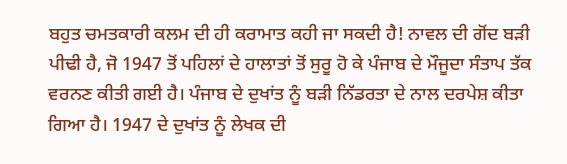ਬਹੁਤ ਚਮਤਕਾਰੀ ਕਲਮ ਦੀ ਹੀ ਕਰਾਮਾਤ ਕਹੀ ਜਾ ਸਕਦੀ ਹੈ! ਨਾਵਲ ਦੀ ਗੋਂਦ ਬੜੀ ਪੀਢੀ ਹੈ, ਜੋ 1947 ਤੋਂ ਪਹਿਲਾਂ ਦੇ ਹਾਲਾਤਾਂ ਤੋਂ ਸੁਰੂ ਹੋ ਕੇ ਪੰਜਾਬ ਦੇ ਮੌਜੂਦਾ ਸੰਤਾਪ ਤੱਕ ਵਰਨਣ ਕੀਤੀ ਗਈ ਹੈ। ਪੰਜਾਬ ਦੇ ਦੁਖਾਂਤ ਨੂੰ ਬੜੀ ਨਿੱਡਰਤਾ ਦੇ ਨਾਲ ਦਰਪੇਸ਼ ਕੀਤਾ ਗਿਆ ਹੈ। 1947 ਦੇ ਦੁਖਾਂਤ ਨੂੰ ਲੇਖਕ ਦੀ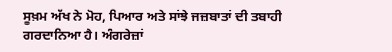ਸੂਖ਼ਮ ਅੱਖ ਨੇ ਮੋਹ, ਪਿਆਰ ਅਤੇ ਸਾਂਝੇ ਜਜ਼ਬਾਤਾਂ ਦੀ ਤਬਾਹੀ ਗਰਦਾਨਿਆ ਹੈ। ਅੰਗਰੇਜ਼ਾਂ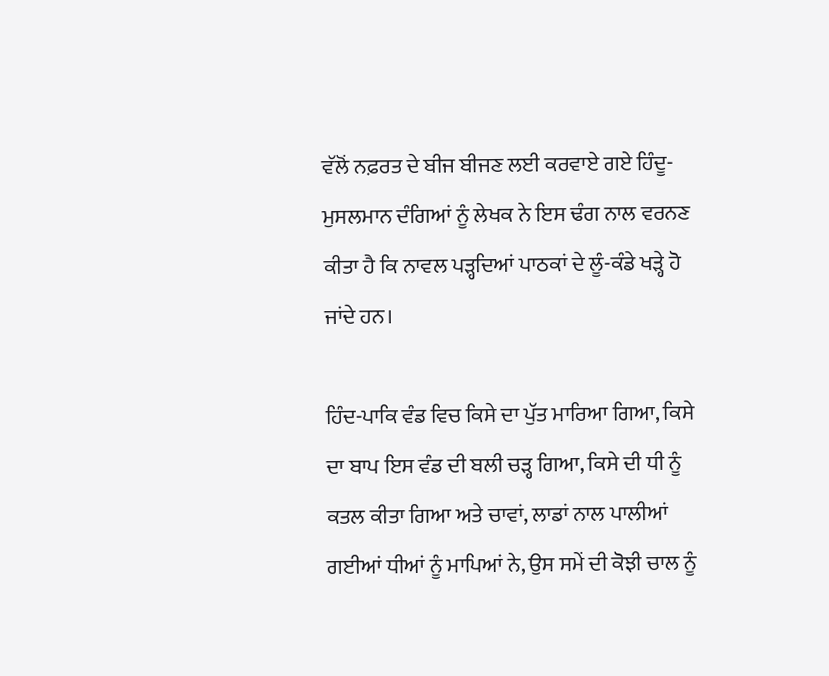ਵੱਲੋਂ ਨਫ਼ਰਤ ਦੇ ਬੀਜ ਬੀਜਣ ਲਈ ਕਰਵਾਏ ਗਏ ਹਿੰਦੂ-ਮੁਸਲਮਾਨ ਦੰਗਿਆਂ ਨੂੰ ਲੇਖਕ ਨੇ ਇਸ ਢੰਗ ਨਾਲ ਵਰਨਣ ਕੀਤਾ ਹੈ ਕਿ ਨਾਵਲ ਪੜ੍ਹਦਿਆਂ ਪਾਠਕਾਂ ਦੇ ਲੂੰ-ਕੰਡੇ ਖੜ੍ਹੇ ਹੋ ਜਾਂਦੇ ਹਨ।

ਹਿੰਦ-ਪਾਕਿ ਵੰਡ ਵਿਚ ਕਿਸੇ ਦਾ ਪੁੱਤ ਮਾਰਿਆ ਗਿਆ, ਕਿਸੇ ਦਾ ਬਾਪ ਇਸ ਵੰਡ ਦੀ ਬਲੀ ਚੜ੍ਹ ਗਿਆ, ਕਿਸੇ ਦੀ ਧੀ ਨੂੰ ਕਤਲ ਕੀਤਾ ਗਿਆ ਅਤੇ ਚਾਵਾਂ, ਲਾਡਾਂ ਨਾਲ ਪਾਲੀਆਂ ਗਈਆਂ ਧੀਆਂ ਨੂੰ ਮਾਪਿਆਂ ਨੇ, ਉਸ ਸਮੇਂ ਦੀ ਕੋਝੀ ਚਾਲ ਨੂੰ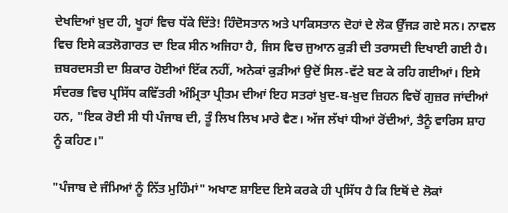ਦੇਖਦਿਆਂ ਖ਼ੁਦ ਹੀ, ਖੂਹਾਂ ਵਿਚ ਧੱਕੇ ਦਿੱਤੇ! ਹਿੰਦੋਸਤਾਨ ਅਤੇ ਪਾਕਿਸਤਾਨ ਦੋਹਾਂ ਦੇ ਲੋਕ ਉੱਜੜ ਗਏ ਸਨ। ਨਾਵਲ ਵਿਚ ਇਸੇ ਕਤਲੋਗਾਰਤ ਦਾ ਇਕ ਸੀਨ ਅਜਿਹਾ ਹੈ, ਜਿਸ ਵਿਚ ਜੁਆਨ ਕੁੜੀ ਦੀ ਤਰਾਸਦੀ ਦਿਖਾਈ ਗਈ ਹੈ। ਜ਼ਬਰਦਸਤੀ ਦਾ ਸ਼ਿਕਾਰ ਹੋਈਆਂ ਇੱਕ ਨਹੀਂ, ਅਨੇਕਾਂ ਕੁੜੀਆਂ ਉਦੋਂ ਸਿਲ-ਵੱਟੇ ਬਣ ਕੇ ਰਹਿ ਗਈਆਂ। ਇਸੇ ਸੰਦਰਭ ਵਿਚ ਪ੍ਰਸਿੱਧ ਕਵਿੱਤਰੀ ਅੰਮ੍ਰਿਤਾ ਪ੍ਰੀਤਮ ਦੀਆਂ ਇਹ ਸਤਰਾਂ ਖ਼ੁਦ-ਬ-ਖ਼ੁਦ ਜ਼ਿਹਨ ਵਿਚੋਂ ਗੁਜ਼ਰ ਜਾਂਦੀਆਂ ਹਨ, "ਇਕ ਰੋਈ ਸੀ ਧੀ ਪੰਜਾਬ ਦੀ, ਤੂੰ ਲਿਖ ਲਿਖ ਮਾਰੇ ਵੈਣ। ਅੱਜ ਲੱਖਾਂ ਧੀਆਂ ਰੋਂਦੀਆਂ, ਤੈਨੂੰ ਵਾਰਿਸ ਸ਼ਾਹ ਨੂੰ ਕਹਿਣ।"

"ਪੰਜਾਬ ਦੇ ਜੰਮਿਆਂ ਨੂੰ ਨਿੱਤ ਮੁਹਿੰਮਾਂ" ਅਖਾਣ ਸ਼ਾਇਦ ਇਸੇ ਕਰਕੇ ਹੀ ਪ੍ਰਸਿੱਧ ਹੈ ਕਿ ਇਥੋਂ ਦੇ ਲੋਕਾਂ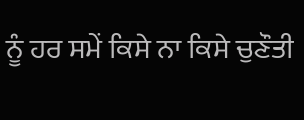ਨੂੰ ਹਰ ਸਮੇਂ ਕਿਸੇ ਨਾ ਕਿਸੇ ਚੁਣੌਤੀ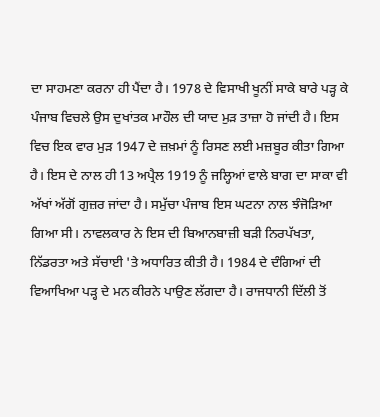ਦਾ ਸਾਹਮਣਾ ਕਰਨਾ ਹੀ ਪੈਂਦਾ ਹੈ। 1978 ਦੇ ਵਿਸਾਖੀ ਖੂਨੀਂ ਸਾਕੇ ਬਾਰੇ ਪੜ੍ਹ ਕੇ ਪੰਜਾਬ ਵਿਚਲੇ ਉਸ ਦੁਖਾਂਤਕ ਮਾਹੌਲ ਦੀ ਯਾਦ ਮੁੜ ਤਾਜ਼ਾ ਹੋ ਜਾਂਦੀ ਹੈ। ਇਸ ਵਿਚ ਇਕ ਵਾਰ ਮੁੜ 1947 ਦੇ ਜ਼ਖ਼ਮਾਂ ਨੂੰ ਰਿਸਣ ਲਈ ਮਜ਼ਬੂਰ ਕੀਤਾ ਗਿਆ ਹੈ। ਇਸ ਦੇ ਨਾਲ ਹੀ 13 ਅਪ੍ਰੈਲ 1919 ਨੂੰ ਜਲ੍ਹਿਆਂ ਵਾਲੇ ਬਾਗ ਦਾ ਸਾਕਾ ਵੀ ਅੱਖਾਂ ਅੱਗੋਂ ਗੁਜ਼ਰ ਜਾਂਦਾ ਹੈ। ਸਮੁੱਚਾ ਪੰਜਾਬ ਇਸ ਘਟਨਾ ਨਾਲ ਝੰਜੋੜਿਆ ਗਿਆ ਸੀ। ਨਾਵਲਕਾਰ ਨੇ ਇਸ ਦੀ ਬਿਆਨਬਾਜ਼ੀ ਬੜੀ ਨਿਰਪੱਖਤਾ, ਨਿੱਡਰਤਾ ਅਤੇ ਸੱਚਾਈ 'ਤੇ ਅਧਾਰਿਤ ਕੀਤੀ ਹੈ। 1984 ਦੇ ਦੰਗਿਆਂ ਦੀ ਵਿਆਖਿਆ ਪੜ੍ਹ ਦੇ ਮਨ ਕੀਰਨੇ ਪਾਉਣ ਲੱਗਦਾ ਹੈ। ਰਾਜਧਾਨੀ ਦਿੱਲੀ ਤੋਂ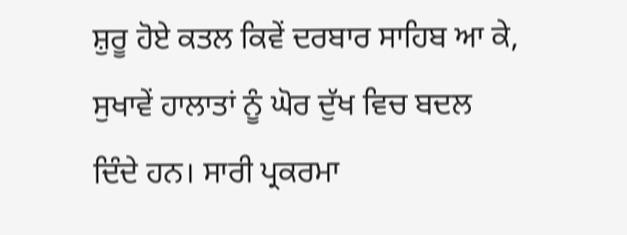ਸ਼ੁਰੂ ਹੋਏ ਕਤਲ ਕਿਵੇਂ ਦਰਬਾਰ ਸਾਹਿਬ ਆ ਕੇ, ਸੁਖਾਵੇਂ ਹਾਲਾਤਾਂ ਨੂੰ ਘੋਰ ਦੁੱਖ ਵਿਚ ਬਦਲ ਦਿੰਦੇ ਹਨ। ਸਾਰੀ ਪ੍ਰਕਰਮਾ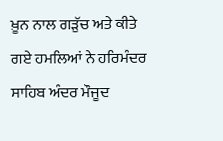ਖ਼ੂਨ ਨਾਲ ਗੜੁੱਚ ਅਤੇ ਕੀਤੇ ਗਏ ਹਮਲਿਆਂ ਨੇ ਹਰਿਮੰਦਰ ਸਾਹਿਬ ਅੰਦਰ ਮੌਜੂਦ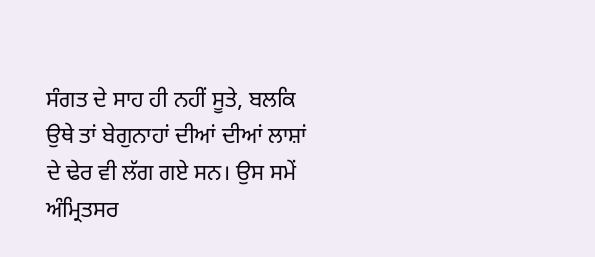ਸੰਗਤ ਦੇ ਸਾਹ ਹੀ ਨਹੀਂ ਸੂਤੇ, ਬਲਕਿ ਉਥੇ ਤਾਂ ਬੇਗੁਨਾਹਾਂ ਦੀਆਂ ਦੀਆਂ ਲਾਸ਼ਾਂ ਦੇ ਢੇਰ ਵੀ ਲੱਗ ਗਏ ਸਨ। ਉਸ ਸਮੇਂ ਅੰਮ੍ਰਿਤਸਰ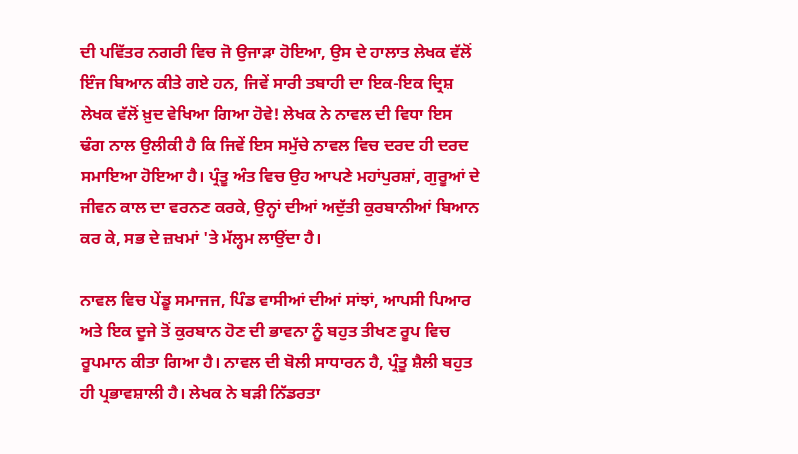ਦੀ ਪਵਿੱਤਰ ਨਗਰੀ ਵਿਚ ਜੋ ਉਜਾੜਾ ਹੋਇਆ, ਉਸ ਦੇ ਹਾਲਾਤ ਲੇਖਕ ਵੱਲੋਂ ਇੰਜ ਬਿਆਨ ਕੀਤੇ ਗਏ ਹਨ, ਜਿਵੇਂ ਸਾਰੀ ਤਬਾਹੀ ਦਾ ਇਕ-ਇਕ ਦ੍ਰਿਸ਼ ਲੇਖਕ ਵੱਲੋਂ ਖ਼ੁਦ ਵੇਖਿਆ ਗਿਆ ਹੋਵੇ! ਲੇਖਕ ਨੇ ਨਾਵਲ ਦੀ ਵਿਧਾ ਇਸ ਢੰਗ ਨਾਲ ਉਲੀਕੀ ਹੈ ਕਿ ਜਿਵੇਂ ਇਸ ਸਮੁੱਚੇ ਨਾਵਲ ਵਿਚ ਦਰਦ ਹੀ ਦਰਦ ਸਮਾਇਆ ਹੋਇਆ ਹੈ। ਪ੍ਰੰਤੂ ਅੰਤ ਵਿਚ ਉਹ ਆਪਣੇ ਮਹਾਂਪੁਰਸ਼ਾਂ, ਗੁਰੂਆਂ ਦੇ ਜੀਵਨ ਕਾਲ ਦਾ ਵਰਨਣ ਕਰਕੇ, ਉਨ੍ਹਾਂ ਦੀਆਂ ਅਦੁੱਤੀ ਕੁਰਬਾਨੀਆਂ ਬਿਆਨ ਕਰ ਕੇ, ਸਭ ਦੇ ਜ਼ਖਮਾਂ 'ਤੇ ਮੱਲ੍ਹਮ ਲਾਉਂਦਾ ਹੈ।

ਨਾਵਲ ਵਿਚ ਪੇਂਡੂ ਸਮਾਜਜ, ਪਿੰਡ ਵਾਸੀਆਂ ਦੀਆਂ ਸਾਂਝਾਂ, ਆਪਸੀ ਪਿਆਰ ਅਤੇ ਇਕ ਦੂਜੇ ਤੋਂ ਕੁਰਬਾਨ ਹੋਣ ਦੀ ਭਾਵਨਾ ਨੂੰ ਬਹੁਤ ਤੀਖਣ ਰੂਪ ਵਿਚ ਰੂਪਮਾਨ ਕੀਤਾ ਗਿਆ ਹੈ। ਨਾਵਲ ਦੀ ਬੋਲੀ ਸਾਧਾਰਨ ਹੈ, ਪ੍ਰੰਤੂ ਸ਼ੈਲੀ ਬਹੁਤ ਹੀ ਪ੍ਰਭਾਵਸ਼ਾਲੀ ਹੈ। ਲੇਖਕ ਨੇ ਬੜੀ ਨਿੱਡਰਤਾ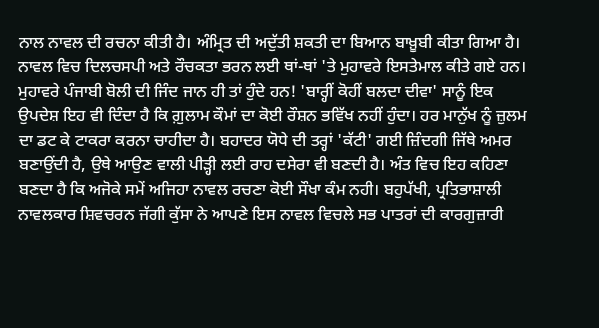ਨਾਲ ਨਾਵਲ ਦੀ ਰਚਨਾ ਕੀਤੀ ਹੈ। ਅੰਮ੍ਰਿਤ ਦੀ ਅਦੁੱਤੀ ਸ਼ਕਤੀ ਦਾ ਬਿਆਨ ਬਾਖ਼ੂਬੀ ਕੀਤਾ ਗਿਆ ਹੈ। ਨਾਵਲ ਵਿਚ ਦਿਲਚਸਪੀ ਅਤੇ ਰੌਚਕਤਾ ਭਰਨ ਲਈ ਥਾਂ-ਥਾਂ 'ਤੇ ਮੁਹਾਵਰੇ ਇਸਤੇਮਾਲ ਕੀਤੇ ਗਏ ਹਨ। ਮੁਹਾਵਰੇ ਪੰਜਾਬੀ ਬੋਲੀ ਦੀ ਜਿੰਦ ਜਾਨ ਹੀ ਤਾਂ ਹੁੰਦੇ ਹਨ! 'ਬਾਰ੍ਹੀਂ ਕੋਹੀਂ ਬਲਦਾ ਦੀਵਾ' ਸਾਨੂੰ ਇਕ ਉਪਦੇਸ਼ ਇਹ ਵੀ ਦਿੰਦਾ ਹੈ ਕਿ ਗ਼ੁਲਾਮ ਕੌਮਾਂ ਦਾ ਕੋਈ ਰੌਸ਼ਨ ਭਵਿੱਖ ਨਹੀਂ ਹੁੰਦਾ। ਹਰ ਮਾਨੁੱਖ ਨੂੰ ਜ਼ੁਲਮ ਦਾ ਡਟ ਕੇ ਟਾਕਰਾ ਕਰਨਾ ਚਾਹੀਦਾ ਹੈ। ਬਹਾਦਰ ਯੋਧੇ ਦੀ ਤਰ੍ਹਾਂ 'ਕੱਟੀ' ਗਈ ਜ਼ਿੰਦਗੀ ਜਿੱਥੇ ਅਮਰ ਬਣਾਉਂਦੀ ਹੈ, ਉਥੇ ਆਉਣ ਵਾਲੀ ਪੀੜ੍ਹੀ ਲਈ ਰਾਹ ਦਸੇਰਾ ਵੀ ਬਣਦੀ ਹੈ। ਅੰਤ ਵਿਚ ਇਹ ਕਹਿਣਾ ਬਣਦਾ ਹੈ ਕਿ ਅਜੋਕੇ ਸਮੇਂ ਅਜਿਹਾ ਨਾਵਲ ਰਚਣਾ ਕੋਈ ਸੌਖਾ ਕੰਮ ਨਹੀ। ਬਹੁਪੱਖੀ, ਪ੍ਰਤਿਭਾਸ਼ਾਲੀ ਨਾਵਲਕਾਰ ਸ਼ਿਵਚਰਨ ਜੱਗੀ ਕੁੱਸਾ ਨੇ ਆਪਣੇ ਇਸ ਨਾਵਲ ਵਿਚਲੇ ਸਭ ਪਾਤਰਾਂ ਦੀ ਕਾਰਗੁਜ਼ਾਰੀ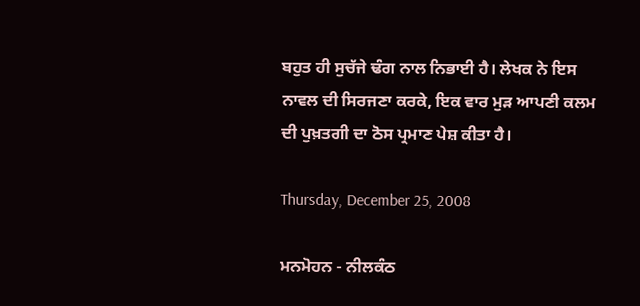ਬਹੁਤ ਹੀ ਸੁਚੱਜੇ ਢੰਗ ਨਾਲ ਨਿਭਾਈ ਹੈ। ਲੇਖਕ ਨੇ ਇਸ ਨਾਵਲ ਦੀ ਸਿਰਜਣਾ ਕਰਕੇ, ਇਕ ਵਾਰ ਮੁੜ ਆਪਣੀ ਕਲਮ ਦੀ ਪੁਖ਼ਤਗੀ ਦਾ ਠੋਸ ਪ੍ਰਮਾਣ ਪੇਸ਼ ਕੀਤਾ ਹੈ।

Thursday, December 25, 2008

ਮਨਮੋਹਨ - ਨੀਲਕੰਠ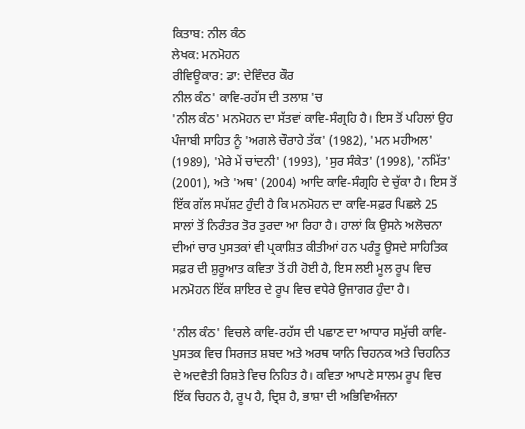ਕਿਤਾਬ: ਨੀਲ ਕੰਠ
ਲੇਖਕ: ਮਨਮੋਹਨ
ਰੀਵਿਊਕਾਰ: ਡਾ: ਦੇਵਿੰਦਰ ਕੌਰ
ਨੀਲ ਕੰਠ' ਕਾਵਿ-ਰਹੱਸ ਦੀ ਤਲਾਸ਼ 'ਚ
'ਨੀਲ ਕੰਠ' ਮਨਮੋਹਨ ਦਾ ਸੱਤਵਾਂ ਕਾਵਿ-ਸੰਗ੍ਰਹਿ ਹੈ। ਇਸ ਤੋਂ ਪਹਿਲਾਂ ਉਹ ਪੰਜਾਬੀ ਸਾਹਿਤ ਨੂੰ 'ਅਗਲੇ ਚੌਰਾਹੇ ਤੱਕ' (1982), 'ਮਨ ਮਹੀਅਲ' (1989), 'ਮੇਰੇ ਮੇਂ ਚਾਂਦਨੀ' (1993), 'ਸੁਰ ਸੰਕੇਤ' (1998), 'ਨਮਿੱਤ' (2001), ਅਤੇ 'ਅਥ' (2004) ਆਦਿ ਕਾਵਿ-ਸੰਗ੍ਰਹਿ ਦੇ ਚੁੱਕਾ ਹੈ। ਇਸ ਤੋਂ ਇੱਕ ਗੱਲ ਸਪੱਸ਼ਟ ਹੁੰਦੀ ਹੈ ਕਿ ਮਨਮੋਹਨ ਦਾ ਕਾਵਿ-ਸਫ਼ਰ ਪਿਛਲੇ 25 ਸਾਲਾਂ ਤੋਂ ਨਿਰੰਤਰ ਤੋਰ ਤੁਰਦਾ ਆ ਰਿਹਾ ਹੈ। ਹਾਲਾਂ ਕਿ ਉਸਨੇ ਅਲੋਚਨਾ ਦੀਆਂ ਚਾਰ ਪੁਸਤਕਾਂ ਵੀ ਪ੍ਰਕਾਸ਼ਿਤ ਕੀਤੀਆਂ ਹਨ ਪਰੰਤੂ ਉਸਦੇ ਸਾਹਿਤਿਕ ਸਫ਼ਰ ਦੀ ਸ਼ੁਰੂਆਤ ਕਵਿਤਾ ਤੋਂ ਹੀ ਹੋਈ ਹੈ, ਇਸ ਲਈ ਮੂਲ ਰੂਪ ਵਿਚ ਮਨਮੋਹਨ ਇੱਕ ਸ਼ਾਇਰ ਦੇ ਰੂਪ ਵਿਚ ਵਧੇਰੇ ਉਜਾਗਰ ਹੁੰਦਾ ਹੈ।

'ਨੀਲ ਕੰਠ' ਵਿਚਲੇ ਕਾਵਿ-ਰਹੱਸ ਦੀ ਪਛਾਣ ਦਾ ਆਧਾਰ ਸਮੁੱਚੀ ਕਾਵਿ-ਪੁਸਤਕ ਵਿਚ ਸਿਰਜਤ ਸ਼ਬਦ ਅਤੇ ਅਰਥ ਯਾਨਿ ਚਿਹਨਕ ਅਤੇ ਚਿਹਨਿਤ ਦੇ ਅਦਵੈਤੀ ਰਿਸ਼ਤੇ ਵਿਚ ਨਿਹਿਤ ਹੈ। ਕਵਿਤਾ ਆਪਣੇ ਸਾਲਮ ਰੂਪ ਵਿਚ ਇੱਕ ਚਿਹਨ ਹੈ, ਰੂਪ ਹੈ, ਦ੍ਰਿਸ਼ ਹੈ, ਭਾਸ਼ਾ ਦੀ ਅਭਿਵਿਅੰਜਨਾ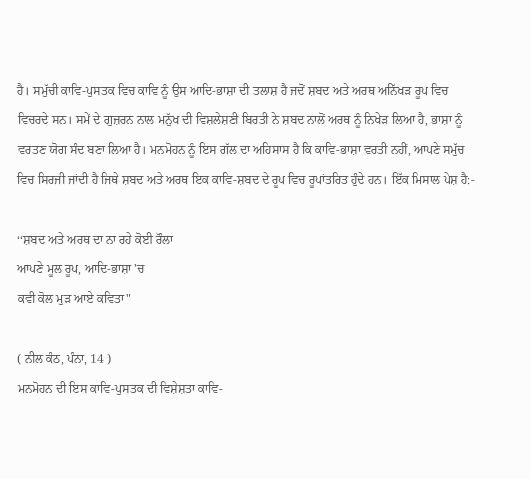ਹੈ। ਸਮੁੱਚੀ ਕਾਵਿ-ਪੁਸਤਕ ਵਿਚ ਕਾਵਿ ਨੂੰ ਉਸ ਆਦਿ-ਭਾਸ਼ਾ ਦੀ ਤਲਾਸ਼ ਹੈ ਜਦੋਂ ਸ਼ਬਦ ਅਤੇ ਅਰਥ ਅਨਿੱਖੜ ਰੂਪ ਵਿਚ ਵਿਚਰਦੇ ਸਨ। ਸਮੇਂ ਦੇ ਗੁਜ਼ਰਨ ਨਾਲ ਮਨੁੱਖ ਦੀ ਵਿਸ਼ਲੇਸ਼ਣੀ ਬਿਰਤੀ ਨੇ ਸ਼ਬਦ ਨਾਲੋਂ ਅਰਥ ਨੂੰ ਨਿਖੇੜ ਲਿਆ ਹੈ, ਭਾਸ਼ਾ ਨੂੰ ਵਰਤਣ ਯੋਗ ਸੰਦ ਬਣਾ ਲਿਆ ਹੈ। ਮਨਮੋਹਨ ਨੂੰ ਇਸ ਗੱਲ ਦਾ ਅਹਿਸਾਸ ਹੈ ਕਿ ਕਾਵਿ-ਭਾਸ਼ਾ ਵਰਤੀ ਨਹੀਂ, ਆਪਣੇ ਸਮੁੱਚ ਵਿਚ ਸਿਰਜੀ ਜਾਂਦੀ ਹੈ ਜਿਥੇ ਸ਼ਬਦ ਅਤੇ ਅਰਥ ਇਕ ਕਾਵਿ-ਸ਼ਬਦ ਦੇ ਰੂਪ ਵਿਚ ਰੂਪਾਂਤਰਿਤ ਹੁੰਦੇ ਹਨ। ਇੱਕ ਮਿਸਾਲ ਪੇਸ਼ ਹੈ:-

‘‘ਸ਼ਬਦ ਅਤੇ ਅਰਥ ਦਾ ਨਾ ਰਹੇ ਕੋਈ ਰੌਲਾ
ਆਪਣੇ ਮੂਲ ਰੂਪ, ਆਦਿ-ਭਾਸ਼ਾ 'ਚ
ਕਵੀ ਕੋਲ ਮੁੜ ਆਏ ਕਵਿਤਾ"

( ਨੀਲ ਕੰਠ, ਪੰਨਾ, 14 )
ਮਨਮੋਹਨ ਦੀ ਇਸ ਕਾਵਿ-ਪੁਸਤਕ ਦੀ ਵਿਸ਼ੇਸ਼ਤਾ ਕਾਵਿ-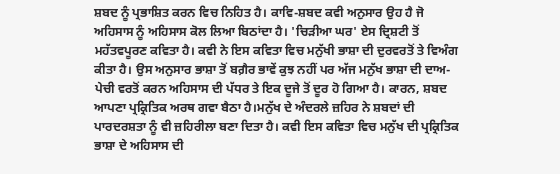ਸ਼ਬਦ ਨੂੰ ਪ੍ਰਭਾਸ਼ਿਤ ਕਰਨ ਵਿਚ ਨਿਹਿਤ ਹੈ। ਕਾਵਿ-ਸ਼ਬਦ ਕਵੀ ਅਨੁਸਾਰ ਉਹ ਹੈ ਜੋ ਅਹਿਸਾਸ ਨੂੰ ਅਹਿਸਾਸ ਕੋਲ ਲਿਆ ਬਿਠਾਂਦਾ ਹੈ। 'ਚਿੜੀਆ ਘਰ' ਏਸ ਦ੍ਰਿਸ਼ਟੀ ਤੋਂ ਮਹੱਤਵਪੂਰਣ ਕਵਿਤਾ ਹੈ। ਕਵੀ ਨੇ ਇਸ ਕਵਿਤਾ ਵਿਚ ਮਨੁੱਖੀ ਭਾਸ਼ਾ ਦੀ ਦੁਰਵਰਤੋਂ ਤੇ ਵਿਅੰਗ ਕੀਤਾ ਹੈ। ਉਸ ਅਨੁਸਾਰ ਭਾਸ਼ਾ ਤੋਂ ਬਗ਼ੈਰ ਭਾਵੇਂ ਕੁਝ ਨਹੀਂ ਪਰ ਅੱਜ ਮਨੁੱਖ ਭਾਸ਼ਾ ਦੀ ਦਾਅ-ਪੇਚੀ ਵਰਤੋਂ ਕਰਨ ਅਹਿਸਾਸ ਦੀ ਪੱਧਰ ਤੇ ਇਕ ਦੂਜੇ ਤੋਂ ਦੂਰ ਹੋ ਗਿਆ ਹੈ। ਕਾਰਨ, ਸ਼ਬਦ ਆਪਣਾ ਪ੍ਰਕ੍ਰਿਤਿਕ ਅਰਥ ਗਵਾ ਬੈਠਾ ਹੈ।ਮਨੁੱਖ ਦੇ ਅੰਦਰਲੇ ਜ਼ਹਿਰ ਨੇ ਸ਼ਬਦਾਂ ਦੀ ਪਾਰਦਰਸ਼ਤਾ ਨੂੰ ਵੀ ਜ਼ਹਿਰੀਲਾ ਬਣਾ ਦਿਤਾ ਹੈ। ਕਵੀ ਇਸ ਕਵਿਤਾ ਵਿਚ ਮਨੁੱਖ ਦੀ ਪ੍ਰਕ੍ਰਿਤਿਕ ਭਾਸ਼ਾ ਦੇ ਅਹਿਸਾਸ ਦੀ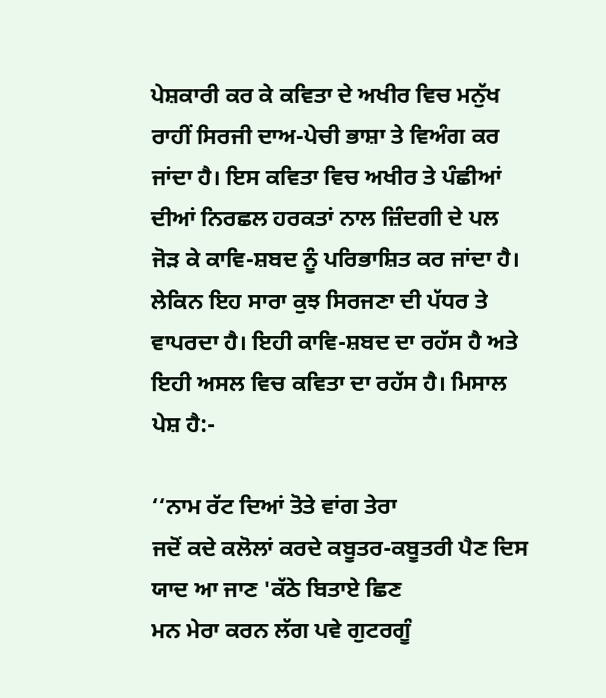ਪੇਸ਼ਕਾਰੀ ਕਰ ਕੇ ਕਵਿਤਾ ਦੇ ਅਖੀਰ ਵਿਚ ਮਨੁੱਖ ਰਾਹੀਂ ਸਿਰਜੀ ਦਾਅ-ਪੇਚੀ ਭਾਸ਼ਾ ਤੇ ਵਿਅੰਗ ਕਰ ਜਾਂਦਾ ਹੈ। ਇਸ ਕਵਿਤਾ ਵਿਚ ਅਖੀਰ ਤੇ ਪੰਛੀਆਂ ਦੀਆਂ ਨਿਰਛਲ ਹਰਕਤਾਂ ਨਾਲ ਜ਼ਿੰਦਗੀ ਦੇ ਪਲ ਜੋੜ ਕੇ ਕਾਵਿ-ਸ਼ਬਦ ਨੂੰ ਪਰਿਭਾਸ਼ਿਤ ਕਰ ਜਾਂਦਾ ਹੈ। ਲੇਕਿਨ ਇਹ ਸਾਰਾ ਕੁਝ ਸਿਰਜਣਾ ਦੀ ਪੱਧਰ ਤੇ ਵਾਪਰਦਾ ਹੈ। ਇਹੀ ਕਾਵਿ-ਸ਼ਬਦ ਦਾ ਰਹੱਸ ਹੈ ਅਤੇ ਇਹੀ ਅਸਲ ਵਿਚ ਕਵਿਤਾ ਦਾ ਰਹੱਸ ਹੈ। ਮਿਸਾਲ ਪੇਸ਼ ਹੈ:-

‘‘ਨਾਮ ਰੱਟ ਦਿਆਂ ਤੋਤੇ ਵਾਂਗ ਤੇਰਾ
ਜਦੋਂ ਕਦੇ ਕਲੋਲਾਂ ਕਰਦੇ ਕਬੂਤਰ-ਕਬੂਤਰੀ ਪੈਣ ਦਿਸ
ਯਾਦ ਆ ਜਾਣ 'ਕੱਠੇ ਬਿਤਾਏ ਛਿਣ
ਮਨ ਮੇਰਾ ਕਰਨ ਲੱਗ ਪਵੇ ਗੁਟਰਗੂੰ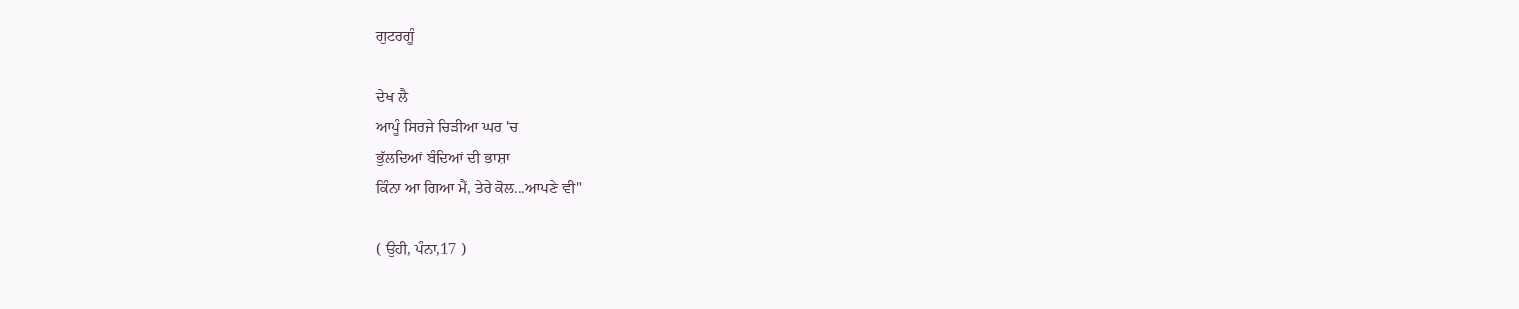ਗੁਟਰਗੂੰ

ਦੇਖ ਲੈ
ਆਪੂੰ ਸਿਰਜੇ ਚਿੜੀਆ ਘਰ 'ਚ
ਭੁੱਲਦਿਆਂ ਬੰਦਿਆਂ ਦੀ ਭਾਸ਼ਾ
ਕਿੰਨਾ ਆ ਗਿਆ ਮੈਂ, ਤੇਰੇ ਕੋਲ...ਆਪਣੇ ਵੀ"

( ਉਹੀ, ਪੰਨਾ,17 )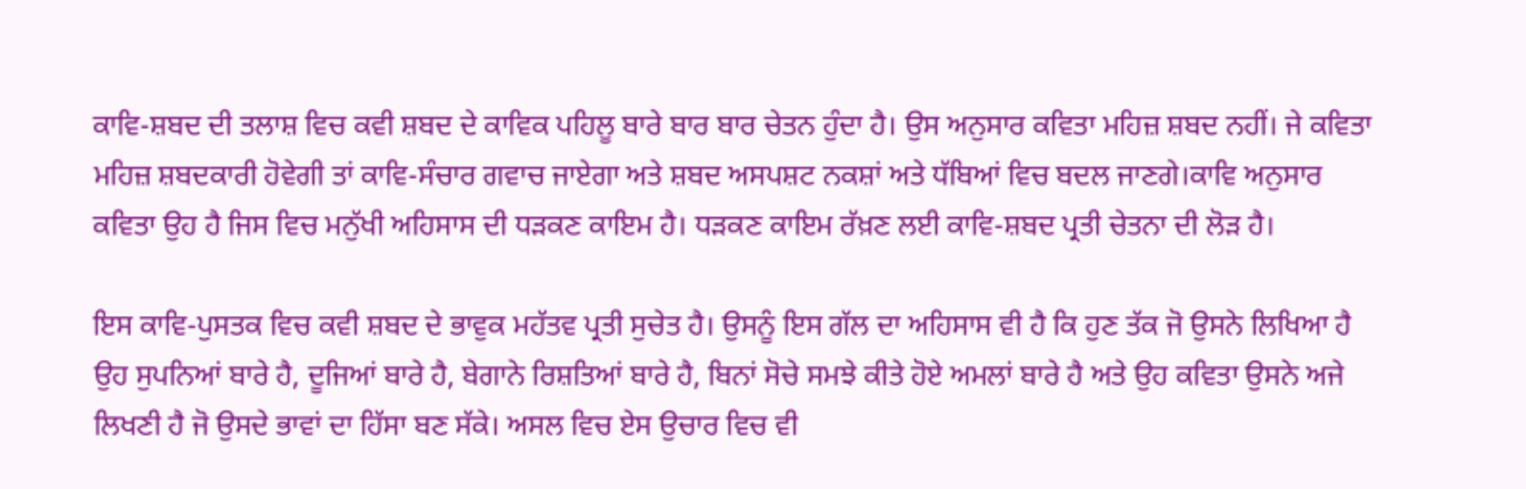ਕਾਵਿ-ਸ਼ਬਦ ਦੀ ਤਲਾਸ਼ ਵਿਚ ਕਵੀ ਸ਼ਬਦ ਦੇ ਕਾਵਿਕ ਪਹਿਲੂ ਬਾਰੇ ਬਾਰ ਬਾਰ ਚੇਤਨ ਹੁੰਦਾ ਹੈ। ਉਸ ਅਨੁਸਾਰ ਕਵਿਤਾ ਮਹਿਜ਼ ਸ਼ਬਦ ਨਹੀਂ। ਜੇ ਕਵਿਤਾ ਮਹਿਜ਼ ਸ਼ਬਦਕਾਰੀ ਹੋਵੇਗੀ ਤਾਂ ਕਾਵਿ-ਸੰਚਾਰ ਗਵਾਚ ਜਾਏਗਾ ਅਤੇ ਸ਼ਬਦ ਅਸਪਸ਼ਟ ਨਕਸ਼ਾਂ ਅਤੇ ਧੱਬਿਆਂ ਵਿਚ ਬਦਲ ਜਾਣਗੇ।ਕਾਵਿ ਅਨੁਸਾਰ ਕਵਿਤਾ ਉਹ ਹੈ ਜਿਸ ਵਿਚ ਮਨੁੱਖੀ ਅਹਿਸਾਸ ਦੀ ਧੜਕਣ ਕਾਇਮ ਹੈ। ਧੜਕਣ ਕਾਇਮ ਰੱਖ਼ਣ ਲਈ ਕਾਵਿ-ਸ਼ਬਦ ਪ੍ਰਤੀ ਚੇਤਨਾ ਦੀ ਲੋੜ ਹੈ।

ਇਸ ਕਾਵਿ-ਪੁਸਤਕ ਵਿਚ ਕਵੀ ਸ਼ਬਦ ਦੇ ਭਾਵੁਕ ਮਹੱਤਵ ਪ੍ਰਤੀ ਸੁਚੇਤ ਹੈ। ਉਸਨੂੰ ਇਸ ਗੱਲ ਦਾ ਅਹਿਸਾਸ ਵੀ ਹੈ ਕਿ ਹੁਣ ਤੱਕ ਜੋ ਉਸਨੇ ਲਿਖਿਆ ਹੈ ਉਹ ਸੁਪਨਿਆਂ ਬਾਰੇ ਹੈ, ਦੂਜਿਆਂ ਬਾਰੇ ਹੈ, ਬੇਗਾਨੇ ਰਿਸ਼ਤਿਆਂ ਬਾਰੇ ਹੈ, ਬਿਨਾਂ ਸੋਚੇ ਸਮਝੇ ਕੀਤੇ ਹੋਏ ਅਮਲਾਂ ਬਾਰੇ ਹੈ ਅਤੇ ਉਹ ਕਵਿਤਾ ਉਸਨੇ ਅਜੇ ਲਿਖਣੀ ਹੈ ਜੋ ਉਸਦੇ ਭਾਵਾਂ ਦਾ ਹਿੱਸਾ ਬਣ ਸੱਕੇ। ਅਸਲ ਵਿਚ ਏਸ ਉਚਾਰ ਵਿਚ ਵੀ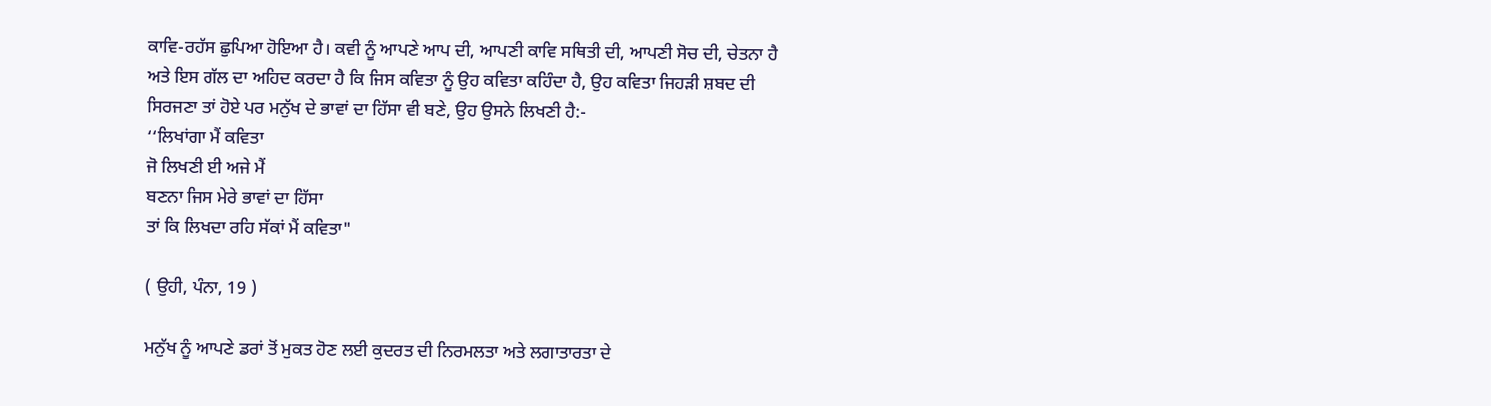ਕਾਵਿ-ਰਹੱਸ ਛੁਪਿਆ ਹੋਇਆ ਹੈ। ਕਵੀ ਨੂੰ ਆਪਣੇ ਆਪ ਦੀ, ਆਪਣੀ ਕਾਵਿ ਸਥਿਤੀ ਦੀ, ਆਪਣੀ ਸੋਚ ਦੀ, ਚੇਤਨਾ ਹੈ ਅਤੇ ਇਸ ਗੱਲ ਦਾ ਅਹਿਦ ਕਰਦਾ ਹੈ ਕਿ ਜਿਸ ਕਵਿਤਾ ਨੂੰ ਉਹ ਕਵਿਤਾ ਕਹਿੰਦਾ ਹੈ, ਉਹ ਕਵਿਤਾ ਜਿਹੜੀ ਸ਼ਬਦ ਦੀ ਸਿਰਜਣਾ ਤਾਂ ਹੋਏ ਪਰ ਮਨੁੱਖ ਦੇ ਭਾਵਾਂ ਦਾ ਹਿੱਸਾ ਵੀ ਬਣੇ, ਉਹ ਉਸਨੇ ਲਿਖਣੀ ਹੈ:-
‘‘ਲਿਖਾਂਗਾ ਮੈਂ ਕਵਿਤਾ
ਜੋ ਲਿਖਣੀ ਈ ਅਜੇ ਮੈਂ
ਬਣਨਾ ਜਿਸ ਮੇਰੇ ਭਾਵਾਂ ਦਾ ਹਿੱਸਾ
ਤਾਂ ਕਿ ਲਿਖਦਾ ਰਹਿ ਸੱਕਾਂ ਮੈਂ ਕਵਿਤਾ"

( ਉਹੀ, ਪੰਨਾ, 19 )

ਮਨੁੱਖ ਨੂੰ ਆਪਣੇ ਡਰਾਂ ਤੋਂ ਮੁਕਤ ਹੋਣ ਲਈ ਕੁਦਰਤ ਦੀ ਨਿਰਮਲਤਾ ਅਤੇ ਲਗਾਤਾਰਤਾ ਦੇ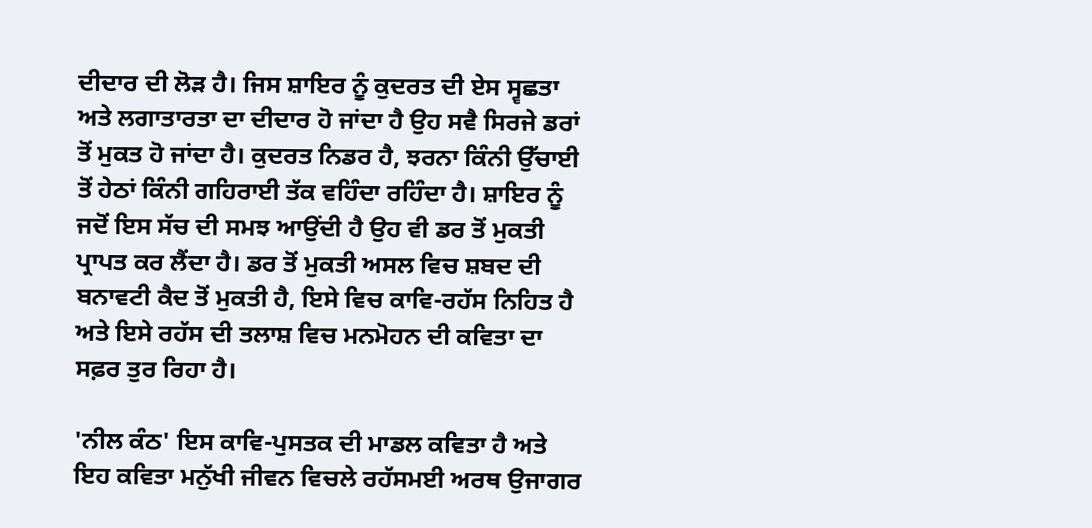ਦੀਦਾਰ ਦੀ ਲੋੜ ਹੈ। ਜਿਸ ਸ਼ਾਇਰ ਨੂੰ ਕੁਦਰਤ ਦੀ ਏਸ ਸ੍ਵਛਤਾ ਅਤੇ ਲਗਾਤਾਰਤਾ ਦਾ ਦੀਦਾਰ ਹੋ ਜਾਂਦਾ ਹੈ ਉਹ ਸਵੈ ਸਿਰਜੇ ਡਰਾਂ ਤੋਂ ਮੁਕਤ ਹੋ ਜਾਂਦਾ ਹੈ। ਕੁਦਰਤ ਨਿਡਰ ਹੈ, ਝਰਨਾ ਕਿੰਨੀ ਉੱਚਾਈ ਤੋਂ ਹੇਠਾਂ ਕਿੰਨੀ ਗਹਿਰਾਈ ਤੱਕ ਵਹਿੰਦਾ ਰਹਿੰਦਾ ਹੈ। ਸ਼ਾਇਰ ਨੂੰ ਜਦੋਂ ਇਸ ਸੱਚ ਦੀ ਸਮਝ ਆਉਂਦੀ ਹੈ ਉਹ ਵੀ ਡਰ ਤੋਂ ਮੁਕਤੀ ਪ੍ਰਾਪਤ ਕਰ ਲੈਂਦਾ ਹੈ। ਡਰ ਤੋਂ ਮੁਕਤੀ ਅਸਲ ਵਿਚ ਸ਼ਬਦ ਦੀ ਬਨਾਵਟੀ ਕੈਦ ਤੋਂ ਮੁਕਤੀ ਹੈ, ਇਸੇ ਵਿਚ ਕਾਵਿ-ਰਹੱਸ ਨਿਹਿਤ ਹੈ ਅਤੇ ਇਸੇ ਰਹੱਸ ਦੀ ਤਲਾਸ਼ ਵਿਚ ਮਨਮੋਹਨ ਦੀ ਕਵਿਤਾ ਦਾ ਸਫ਼ਰ ਤੁਰ ਰਿਹਾ ਹੈ।

'ਨੀਲ ਕੰਠ' ਇਸ ਕਾਵਿ-ਪੁਸਤਕ ਦੀ ਮਾਡਲ ਕਵਿਤਾ ਹੈ ਅਤੇ ਇਹ ਕਵਿਤਾ ਮਨੁੱਖੀ ਜੀਵਨ ਵਿਚਲੇ ਰਹੱਸਮਈ ਅਰਥ ਉਜਾਗਰ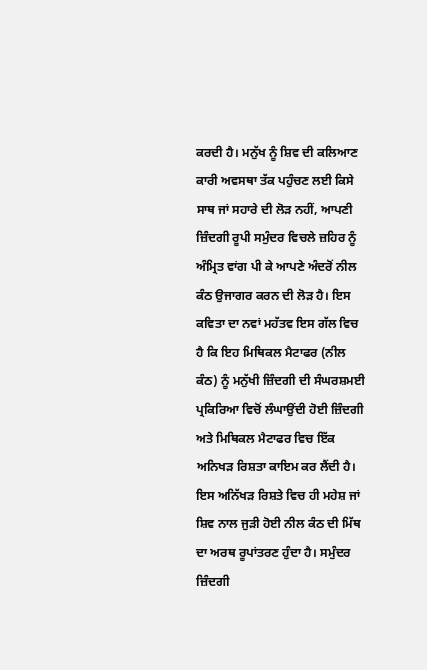ਕਰਦੀ ਹੈ। ਮਨੁੱਖ ਨੂੰ ਸ਼ਿਵ ਦੀ ਕਲਿਆਣ ਕਾਰੀ ਅਵਸਥਾ ਤੱਕ ਪਹੁੰਚਣ ਲਈ ਕਿਸੇ ਸਾਥ ਜਾਂ ਸਹਾਰੇ ਦੀ ਲੋੜ ਨਹੀਂ, ਆਪਣੀ ਜ਼ਿੰਦਗੀ ਰੂਪੀ ਸਮੁੰਦਰ ਵਿਚਲੇ ਜ਼ਹਿਰ ਨੂੰ ਅੰਮ੍ਰਿਤ ਵਾਂਗ ਪੀ ਕੇ ਆਪਣੇ ਅੰਦਰੋਂ ਨੀਲ ਕੰਠ ਉਜਾਗਰ ਕਰਨ ਦੀ ਲੋੜ ਹੈ। ਇਸ ਕਵਿਤਾ ਦਾ ਨਵਾਂ ਮਹੱਤਵ ਇਸ ਗੱਲ ਵਿਚ ਹੈ ਕਿ ਇਹ ਮਿਥਿਕਲ ਮੈਟਾਫਰ (ਨੀਲ ਕੰਠ) ਨੂੰ ਮਨੁੱਖੀ ਜ਼ਿੰਦਗੀ ਦੀ ਸੰਘਰਸ਼ਮਈ ਪ੍ਰਕਿਰਿਆ ਵਿਚੋਂ ਲੰਘਾਉਂਦੀ ਹੋਈ ਜ਼ਿੰਦਗੀ ਅਤੇ ਮਿਥਿਕਲ ਮੈਟਾਫਰ ਵਿਚ ਇੱਕ ਅਨਿਖੜ ਰਿਸ਼ਤਾ ਕਾਇਮ ਕਰ ਲੈਂਦੀ ਹੈ। ਇਸ ਅਨਿੱਖੜ ਰਿਸ਼ਤੇ ਵਿਚ ਹੀ ਮਹੇਸ਼ ਜਾਂ ਸ਼ਿਵ ਨਾਲ ਜੁੜੀ ਹੋਈ ਨੀਲ ਕੰਠ ਦੀ ਮਿੱਥ ਦਾ ਅਰਥ ਰੂਪਾਂਤਰਣ ਹੁੰਦਾ ਹੈ। ਸਮੁੰਦਰ ਜ਼ਿੰਦਗੀ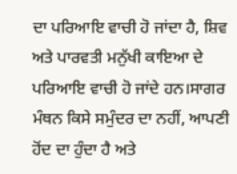ਦਾ ਪਰਿਆਇ ਵਾਚੀ ਹੋ ਜਾਂਦਾ ਹੈ, ਸ਼ਿਵ ਅਤੇ ਪਾਰਵਤੀ ਮਨੁੱਖੀ ਕਾਇਆ ਦੇ ਪਰਿਆਇ ਵਾਚੀ ਹੋ ਜਾਂਦੇ ਹਨ।ਸਾਗਰ ਮੰਥਨ ਕਿਸੇ ਸਮੁੰਦਰ ਦਾ ਨਹੀਂ, ਆਪਣੀ ਹੋਂਦ ਦਾ ਹੁੰਦਾ ਹੈ ਅਤੇ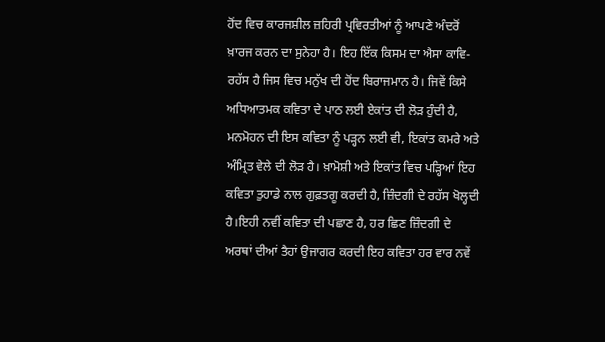ਹੋਂਦ ਵਿਚ ਕਾਰਜਸ਼ੀਲ ਜ਼ਹਿਰੀ ਪ੍ਰਵਿਰਤੀਆਂ ਨੂੰ ਆਪਣੇ ਅੰਦਰੋਂ ਖ਼ਾਰਜ ਕਰਨ ਦਾ ਸੁਨੇਹਾ ਹੈ। ਇਹ ਇੱਕ ਕਿਸਮ ਦਾ ਐਸਾ ਕਾਵਿ-ਰਹੱਸ ਹੈ ਜਿਸ ਵਿਚ ਮਨੁੱਖ ਦੀ ਹੋਂਦ ਬਿਰਾਜਮਾਨ ਹੈ। ਜਿਵੇਂ ਕਿਸੇ ਅਧਿਆਤਮਕ ਕਵਿਤਾ ਦੇ ਪਾਠ ਲਈ ਏਕਾਂਤ ਦੀ ਲੋੜ ਹੁੰਦੀ ਹੈ, ਮਨਮੋਹਨ ਦੀ ਇਸ ਕਵਿਤਾ ਨੂੰ ਪੜ੍ਹਨ ਲਈ ਵੀ, ਇਕਾਂਤ ਕਮਰੇ ਅਤੇ ਅੰਮ੍ਰਿਤ ਵੇਲੇ ਦੀ ਲੋੜ ਹੈ। ਖ਼ਾਮੋਸ਼ੀ ਅਤੇ ਇਕਾਂਤ ਵਿਚ ਪੜ੍ਹਿਆਂ ਇਹ ਕਵਿਤਾ ਤੁਹਾਡੇ ਨਾਲ ਗੁਫ਼ਤਗੂ ਕਰਦੀ ਹੈ, ਜ਼ਿੰਦਗੀ ਦੇ ਰਹੱਸ ਖੋਲ੍ਹਦੀ ਹੈ।ਇਹੀ ਨਵੀਂ ਕਵਿਤਾ ਦੀ ਪਛਾਣ ਹੈ, ਹਰ ਛਿਣ ਜ਼ਿੰਦਗੀ ਦੇ ਅਰਥਾਂ ਦੀਆਂ ਤੈਹਾਂ ਉਜਾਗਰ ਕਰਦੀ ਇਹ ਕਵਿਤਾ ਹਰ ਵਾਰ ਨਵੇਂ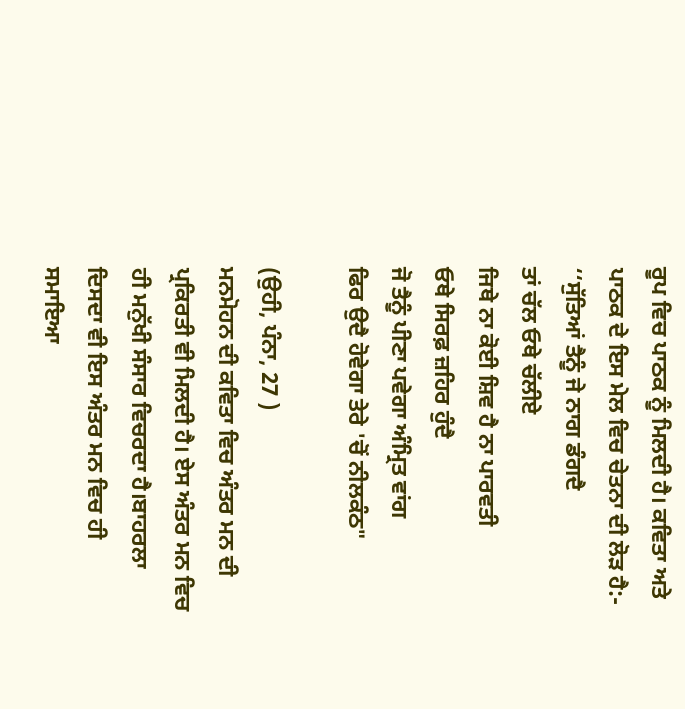ਰੂਪ ਵਿਚ ਪਾਠਕ ਨੂੰ ਮਿਲਦੀ ਹੈ। ਕਵਿਤਾ ਅਤੇ ਪਾਠਕ ਦੇ ਇਸ ਮੇਲ ਵਿਚ ਚੇਤਨਾ ਦੀ ਲੋੜ ਹੈ:-
‘‘ਸੁੱਤਿਆਂ ਤੈਨੂੰ ਜੇ ਨਾਗ ਡੰਗਦੈ
ਤਾਂ ਚੱਲ ਓਥੇ ਚੱਲੀਏ
ਜਿਥੇ ਨਾ ਕੋਈ ਸ਼ਿਵ ਹੈ ਨਾ ਪਾਰਵਤੀ
ਓਥੇ ਸਿਰਫ਼ ਜ਼ਹਿਰ ਹੁੰਦੈ
ਜੋ ਤੈਨੂੰ ਪੀਣਾ ਪਵੇਗਾ ਅੰਮ੍ਰਿਤ ਵਾਂਗ
ਫਿਰ ਉਦੈ ਹੋਵੇਗਾ ਤੇਰੇ 'ਚੋਂ ਨੀਲਕੰਠ"

(ਉਹੀ, ਪੰਨਾ, 27 )
ਮਨਮੋਹਨ ਦੀ ਕਵਿਤਾ ਵਿਚ ਅੰਤਰ ਮਨ ਦੀ ਪ੍ਰਕਿਰਤੀ ਵੀ ਮਿਲਦੀ ਹੈ। ਏਸ ਅੰਤਰ ਮਨ ਵਿਚ ਹੀ ਮਨੁੱਖੀ ਸੰਸਾਰ ਵਿਚਰਦਾ ਹੈ।ਬਾਹਰਲਾ ਦਿਸਦਾ ਵੀ ਇਸ ਅੰਤਰ ਮਨ ਵਿਚ ਹੀ ਸਮਾਇਆ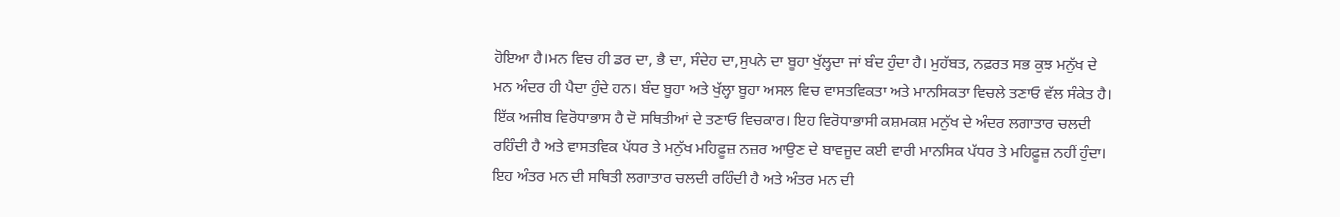ਹੋਇਆ ਹੈ।ਮਨ ਵਿਚ ਹੀ ਡਰ ਦਾ, ਭੈ ਦਾ, ਸੰਦੇਹ ਦਾ,ਸੁਪਨੇ ਦਾ ਬੂਹਾ ਖੁੱਲ੍ਹਦਾ ਜਾਂ ਬੰਦ ਹੁੰਦਾ ਹੈ। ਮੁਹੱਬਤ, ਨਫ਼ਰਤ ਸਭ ਕੁਝ ਮਨੁੱਖ ਦੇ ਮਨ ਅੰਦਰ ਹੀ ਪੈਦਾ ਹੁੰਦੇ ਹਨ। ਬੰਦ ਬੂਹਾ ਅਤੇ ਖੁੱਲ੍ਹਾ ਬੂਹਾ ਅਸਲ ਵਿਚ ਵਾਸਤਵਿਕਤਾ ਅਤੇ ਮਾਨਸਿਕਤਾ ਵਿਚਲੇ ਤਣਾਓ ਵੱਲ ਸੰਕੇਤ ਹੈ। ਇੱਕ ਅਜੀਬ ਵਿਰੋਧਾਭਾਸ ਹੈ ਦੋ ਸਥਿਤੀਆਂ ਦੇ ਤਣਾਓ ਵਿਚਕਾਰ। ਇਹ ਵਿਰੋਧਾਭਾਸੀ ਕਸ਼ਮਕਸ਼ ਮਨੁੱਖ ਦੇ ਅੰਦਰ ਲਗਾਤਾਰ ਚਲਦੀ ਰਹਿੰਦੀ ਹੈ ਅਤੇ ਵਾਸਤਵਿਕ ਪੱਧਰ ਤੇ ਮਨੁੱਖ ਮਹਿਫ਼ੂਜ਼ ਨਜ਼ਰ ਆਉਣ ਦੇ ਬਾਵਜੂਦ ਕਈ ਵਾਰੀ ਮਾਨਸਿਕ ਪੱਧਰ ਤੇ ਮਹਿਫ਼ੂਜ਼ ਨਹੀਂ ਹੁੰਦਾ। ਇਹ ਅੰਤਰ ਮਨ ਦੀ ਸਥਿਤੀ ਲਗਾਤਾਰ ਚਲਦੀ ਰਹਿੰਦੀ ਹੈ ਅਤੇ ਅੰਤਰ ਮਨ ਦੀ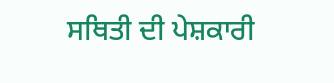ਸਥਿਤੀ ਦੀ ਪੇਸ਼ਕਾਰੀ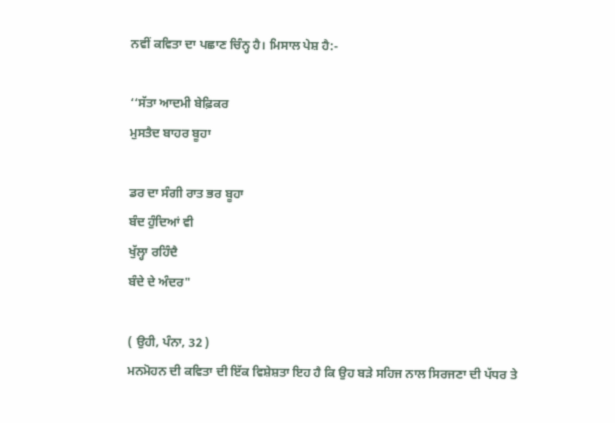ਨਵੀਂ ਕਵਿਤਾ ਦਾ ਪਛਾਣ ਚਿੰਨ੍ਹ ਹੈ। ਮਿਸਾਲ ਪੇਸ਼ ਹੈ:-

‘‘ਸੱਤਾ ਆਦਮੀ ਬੇਫ਼ਿਕਰ
ਮੁਸਤੈਦ ਬਾਹਰ ਬੂਹਾ

ਡਰ ਦਾ ਸੰਗੀ ਰਾਤ ਭਰ ਬੂਹਾ
ਬੰਦ ਹੁੰਦਿਆਂ ਵੀ
ਖੁੱਲ੍ਹਾ ਰਹਿੰਦੈ
ਬੰਦੇ ਦੇ ਅੰਦਰ"

( ਉਹੀ, ਪੰਨਾ, 32 )
ਮਨਮੋਹਨ ਦੀ ਕਵਿਤਾ ਦੀ ਇੱਕ ਵਿਸ਼ੇਸ਼ਤਾ ਇਹ ਹੈ ਕਿ ਉਹ ਬੜੇ ਸਹਿਜ ਨਾਲ ਸਿਰਜਣਾ ਦੀ ਪੱਧਰ ਤੇ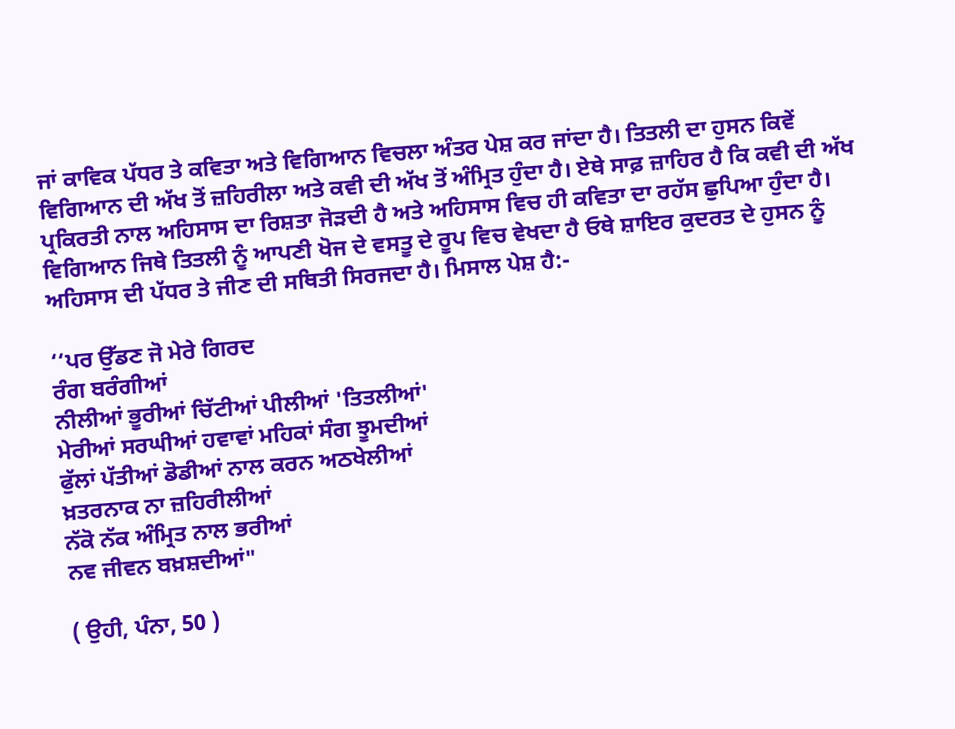ਜਾਂ ਕਾਵਿਕ ਪੱਧਰ ਤੇ ਕਵਿਤਾ ਅਤੇ ਵਿਗਿਆਨ ਵਿਚਲਾ ਅੰਤਰ ਪੇਸ਼ ਕਰ ਜਾਂਦਾ ਹੈ। ਤਿਤਲੀ ਦਾ ਹੁਸਨ ਕਿਵੇਂ ਵਿਗਿਆਨ ਦੀ ਅੱਖ ਤੋਂ ਜ਼ਹਿਰੀਲਾ ਅਤੇ ਕਵੀ ਦੀ ਅੱਖ ਤੋਂ ਅੰਮ੍ਰਿਤ ਹੁੰਦਾ ਹੈ। ਏਥੇ ਸਾਫ਼ ਜ਼ਾਹਿਰ ਹੈ ਕਿ ਕਵੀ ਦੀ ਅੱਖ ਪ੍ਰਕਿਰਤੀ ਨਾਲ ਅਹਿਸਾਸ ਦਾ ਰਿਸ਼ਤਾ ਜੋੜਦੀ ਹੈ ਅਤੇ ਅਹਿਸਾਸ ਵਿਚ ਹੀ ਕਵਿਤਾ ਦਾ ਰਹੱਸ ਛੁਪਿਆ ਹੁੰਦਾ ਹੈ। ਵਿਗਿਆਨ ਜਿਥੇ ਤਿਤਲੀ ਨੂੰ ਆਪਣੀ ਖੋਜ ਦੇ ਵਸਤੂ ਦੇ ਰੂਪ ਵਿਚ ਵੇਖਦਾ ਹੈ ਓਥੇ ਸ਼ਾਇਰ ਕੁਦਰਤ ਦੇ ਹੁਸਨ ਨੂੰ ਅਹਿਸਾਸ ਦੀ ਪੱਧਰ ਤੇ ਜੀਣ ਦੀ ਸਥਿਤੀ ਸਿਰਜਦਾ ਹੈ। ਮਿਸਾਲ ਪੇਸ਼ ਹੈ:-

‘‘ਪਰ ਉੱਡਣ ਜੋ ਮੇਰੇ ਗਿਰਦ
ਰੰਗ ਬਰੰਗੀਆਂ
ਨੀਲੀਆਂ ਭੂਰੀਆਂ ਚਿੱਟੀਆਂ ਪੀਲੀਆਂ 'ਤਿਤਲੀਆਂ'
ਮੇਰੀਆਂ ਸਰਘੀਆਂ ਹਵਾਵਾਂ ਮਹਿਕਾਂ ਸੰਗ ਝੂਮਦੀਆਂ
ਫੁੱਲਾਂ ਪੱਤੀਆਂ ਡੋਡੀਆਂ ਨਾਲ ਕਰਨ ਅਠਖੇਲੀਆਂ
ਖ਼ਤਰਨਾਕ ਨਾ ਜ਼ਹਿਰੀਲੀਆਂ
ਨੱਕੋ ਨੱਕ ਅੰਮ੍ਰਿਤ ਨਾਲ ਭਰੀਆਂ
ਨਵ ਜੀਵਨ ਬਖ਼ਸ਼ਦੀਆਂ"

( ਉਹੀ, ਪੰਨਾ, 50 )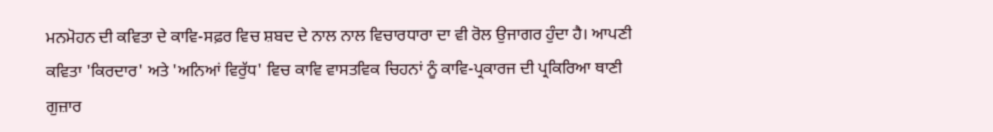ਮਨਮੋਹਨ ਦੀ ਕਵਿਤਾ ਦੇ ਕਾਵਿ-ਸਫ਼ਰ ਵਿਚ ਸ਼ਬਦ ਦੇ ਨਾਲ ਨਾਲ ਵਿਚਾਰਧਾਰਾ ਦਾ ਵੀ ਰੋਲ ਉਜਾਗਰ ਹੁੰਦਾ ਹੈ। ਆਪਣੀ ਕਵਿਤਾ 'ਕਿਰਦਾਰ' ਅਤੇ 'ਅਨਿਆਂ ਵਿਰੁੱਧ' ਵਿਚ ਕਾਵਿ ਵਾਸਤਵਿਕ ਚਿਹਨਾਂ ਨੂੰ ਕਾਵਿ-ਪ੍ਰਕਾਰਜ ਦੀ ਪ੍ਰਕਿਰਿਆ ਥਾਣੀ ਗੁਜ਼ਾਰ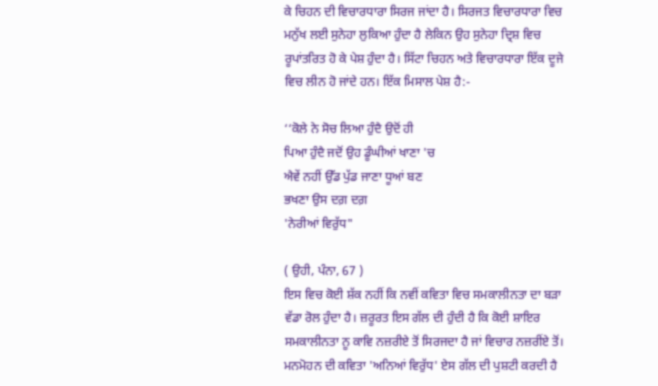ਕੇ ਚਿਹਨ ਦੀ ਵਿਚਾਰਧਾਰਾ ਸਿਰਜ ਜਾਂਦਾ ਹੈ। ਸਿਰਜਤ ਵਿਚਾਰਧਾਰਾ ਵਿਚ ਮਨੁੱਖ ਲਈ ਸੁਨੇਹਾ ਲੁਕਿਆ ਹੁੰਦਾ ਹੈ ਲੇਕਿਨ ਉਹ ਸੁਨੇਹਾ ਦ੍ਰਿਸ਼ ਵਿਚ ਰੂਪਾਂਤਰਿਤ ਹੋ ਕੇ ਪੇਸ਼ ਹੁੰਦਾ ਹੈ। ਸਿੱਟਾ ਚਿਹਨ ਅਤੇ ਵਿਚਾਰਧਾਰਾ ਇੱਕ ਦੂਜੇ ਵਿਚ ਲੀਨ ਹੋ ਜਾਂਦੇ ਹਨ। ਇੱਕ ਮਿਸਾਲ ਪੇਸ਼ ਹੈ:-

‘‘ਕੋਲੇ ਨੇ ਸੋਚ ਲਿਆ ਹੁੰਦੈ ਉਦੋਂ ਹੀ
ਪਿਆ ਹੁੰਦੈ ਜਦੋਂ ਉਹ ਡੂੰਘੀਆਂ ਖਾਣਾ 'ਚ
ਐਵੇਂ ਨਹੀਂ ਉੱਡ ਪੁੱਡ ਜਾਣਾ ਧੂਆਂ ਬਣ
ਭਖਣਾ ਉਸ ਦਗ਼ ਦਗ਼
'ਨੇਰੀਆਂ ਵਿਰੁੱਧ"

( ਉਹੀ, ਪੰਨਾ, 67 )
ਇਸ ਵਿਚ ਕੋਈ ਸ਼ੱਕ ਨਹੀਂ ਕਿ ਨਵੀਂ ਕਵਿਤਾ ਵਿਚ ਸਮਕਾਲੀਨਤਾ ਦਾ ਬੜਾ ਵੱਡਾ ਰੋਲ ਹੁੰਦਾ ਹੈ। ਜ਼ਰੂਰਤ ਇਸ ਗੱਲ ਦੀ ਹੁੰਦੀ ਹੈ ਕਿ ਕੋਈ ਸ਼ਾਇਰ ਸਮਕਾਲੀਨਤਾ ਨੂ ਕਾਵਿ ਨਜ਼ਰੀਏ ਤੋਂ ਸਿਰਜਦਾ ਹੈ ਜਾਂ ਵਿਚਾਰ ਨਜ਼ਰੀਂਏ ਤੋਂ। ਮਨਮੋਹਨ ਦੀ ਕਵਿਤਾ 'ਅਨਿਆਂ ਵਿਰੁੱਧ' ਏਸ ਗੱਲ ਦੀ ਪੁਸ਼ਟੀ ਕਰਦੀ ਹੈ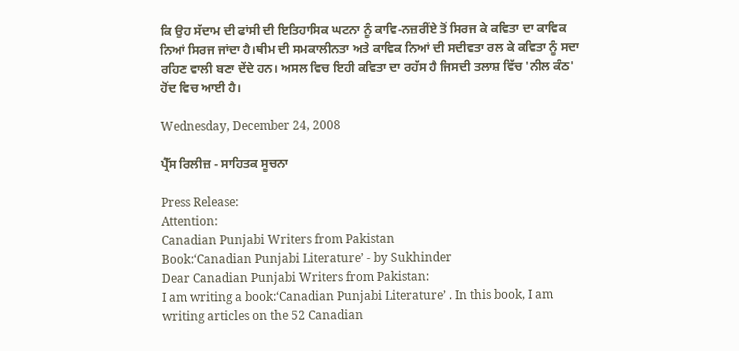ਕਿ ਉਹ ਸੱਦਾਮ ਦੀ ਫਾਂਸੀ ਦੀ ਇਤਿਹਾਸਿਕ ਘਟਨਾ ਨੂੰ ਕਾਵਿ-ਨਜ਼ਰੀਂਏ ਤੋਂ ਸਿਰਜ ਕੇ ਕਵਿਤਾ ਦਾ ਕਾਵਿਕ ਨਿਆਂ ਸਿਰਜ ਜਾਂਦਾ ਹੈ।ਥੀਮ ਦੀ ਸਮਕਾਲੀਨਤਾ ਅਤੇ ਕਾਵਿਕ ਨਿਆਂ ਦੀ ਸਦੀਵਤਾ ਰਲ ਕੇ ਕਵਿਤਾ ਨੂੰ ਸਦਾ ਰਹਿਣ ਵਾਲੀ ਬਣਾ ਦੇਂਦੇ ਹਨ। ਅਸਲ ਵਿਚ ਇਹੀ ਕਵਿਤਾ ਦਾ ਰਹੱਸ ਹੈ ਜਿਸਦੀ ਤਲਾਸ਼ ਵਿੱਚ 'ਨੀਲ ਕੰਠ' ਹੋਂਦ ਵਿਚ ਆਈ ਹੈ।

Wednesday, December 24, 2008

ਪ੍ਰੈੱਸ ਰਿਲੀਜ਼ - ਸਾਹਿਤਕ ਸੂਚਨਾ

Press Release:
Attention:
Canadian Punjabi Writers from Pakistan
Book:‘Canadian Punjabi Literature’ - by Sukhinder
Dear Canadian Punjabi Writers from Pakistan:
I am writing a book:‘Canadian Punjabi Literature’ . In this book, I am writing articles on the 52 Canadian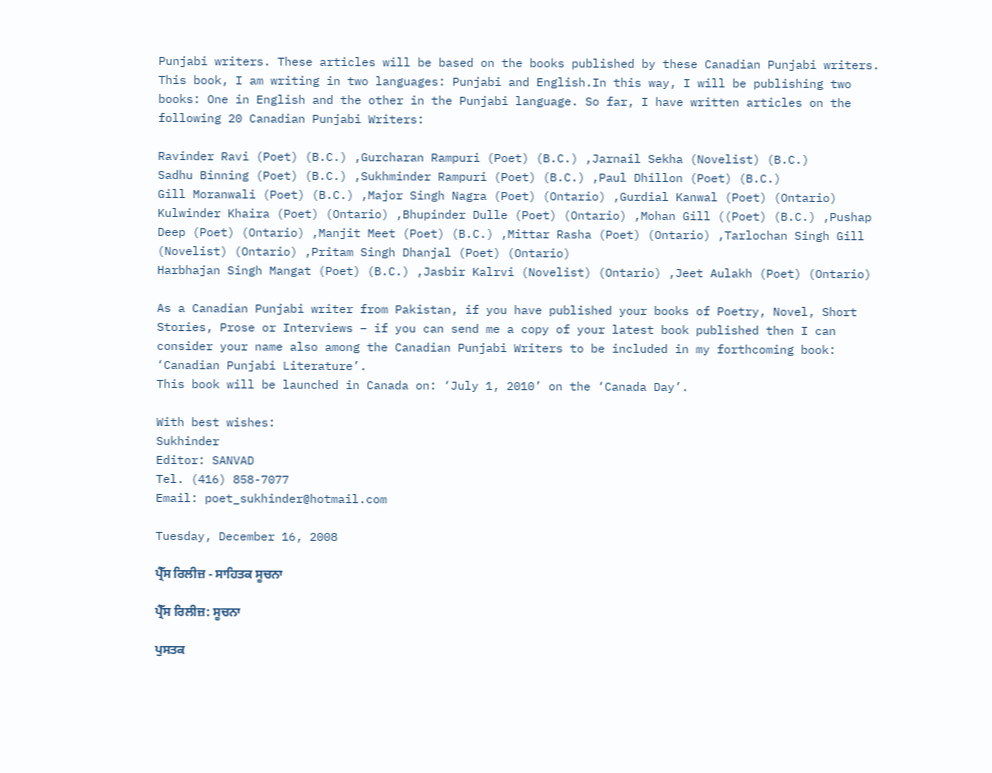Punjabi writers. These articles will be based on the books published by these Canadian Punjabi writers. This book, I am writing in two languages: Punjabi and English.In this way, I will be publishing two books: One in English and the other in the Punjabi language. So far, I have written articles on the following 20 Canadian Punjabi Writers:

Ravinder Ravi (Poet) (B.C.) ,Gurcharan Rampuri (Poet) (B.C.) ,Jarnail Sekha (Novelist) (B.C.)
Sadhu Binning (Poet) (B.C.) ,Sukhminder Rampuri (Poet) (B.C.) ,Paul Dhillon (Poet) (B.C.)
Gill Moranwali (Poet) (B.C.) ,Major Singh Nagra (Poet) (Ontario) ,Gurdial Kanwal (Poet) (Ontario) Kulwinder Khaira (Poet) (Ontario) ,Bhupinder Dulle (Poet) (Ontario) ,Mohan Gill ((Poet) (B.C.) ,Pushap Deep (Poet) (Ontario) ,Manjit Meet (Poet) (B.C.) ,Mittar Rasha (Poet) (Ontario) ,Tarlochan Singh Gill (Novelist) (Ontario) ,Pritam Singh Dhanjal (Poet) (Ontario)
Harbhajan Singh Mangat (Poet) (B.C.) ,Jasbir Kalrvi (Novelist) (Ontario) ,Jeet Aulakh (Poet) (Ontario)

As a Canadian Punjabi writer from Pakistan, if you have published your books of Poetry, Novel, Short Stories, Prose or Interviews – if you can send me a copy of your latest book published then I can consider your name also among the Canadian Punjabi Writers to be included in my forthcoming book:
‘Canadian Punjabi Literature’.
This book will be launched in Canada on: ‘July 1, 2010’ on the ‘Canada Day’.

With best wishes:
Sukhinder
Editor: SANVAD
Tel. (416) 858-7077
Email: poet_sukhinder@hotmail.com

Tuesday, December 16, 2008

ਪ੍ਰੈੱਸ ਰਿਲੀਜ਼ - ਸਾਹਿਤਕ ਸੂਚਨਾ

ਪ੍ਰੈੱਸ ਰਿਲੀਜ਼: ਸੂਚਨਾ

ਪੁਸਤਕ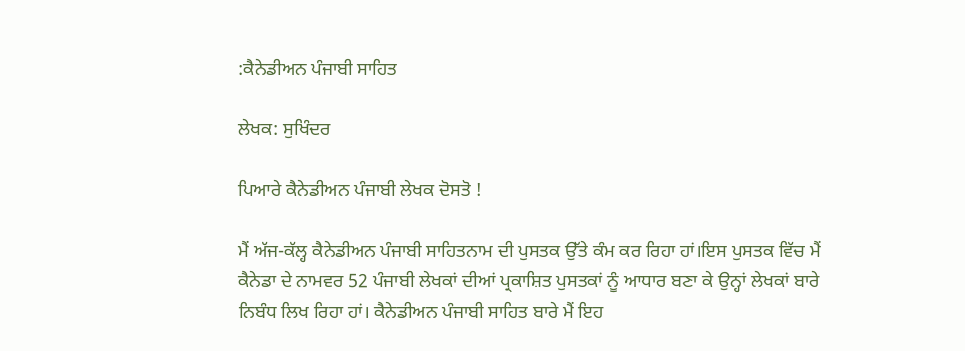:ਕੈਨੇਡੀਅਨ ਪੰਜਾਬੀ ਸਾਹਿਤ

ਲੇਖਕ: ਸੁਖਿੰਦਰ

ਪਿਆਰੇ ਕੈਨੇਡੀਅਨ ਪੰਜਾਬੀ ਲੇਖਕ ਦੋਸਤੋ !

ਮੈਂ ਅੱਜ-ਕੱਲ੍ਹ ਕੈਨੇਡੀਅਨ ਪੰਜਾਬੀ ਸਾਹਿਤਨਾਮ ਦੀ ਪੁਸਤਕ ਉੱਤੇ ਕੰਮ ਕਰ ਰਿਹਾ ਹਾਂ।ਇਸ ਪੁਸਤਕ ਵਿੱਚ ਮੈਂ ਕੈਨੇਡਾ ਦੇ ਨਾਮਵਰ 52 ਪੰਜਾਬੀ ਲੇਖਕਾਂ ਦੀਆਂ ਪ੍ਰਕਾਸ਼ਿਤ ਪੁਸਤਕਾਂ ਨੂੰ ਆਧਾਰ ਬਣਾ ਕੇ ਉਨ੍ਹਾਂ ਲੇਖਕਾਂ ਬਾਰੇ ਨਿਬੰਧ ਲਿਖ ਰਿਹਾ ਹਾਂ। ਕੈਨੇਡੀਅਨ ਪੰਜਾਬੀ ਸਾਹਿਤ ਬਾਰੇ ਮੈਂ ਇਹ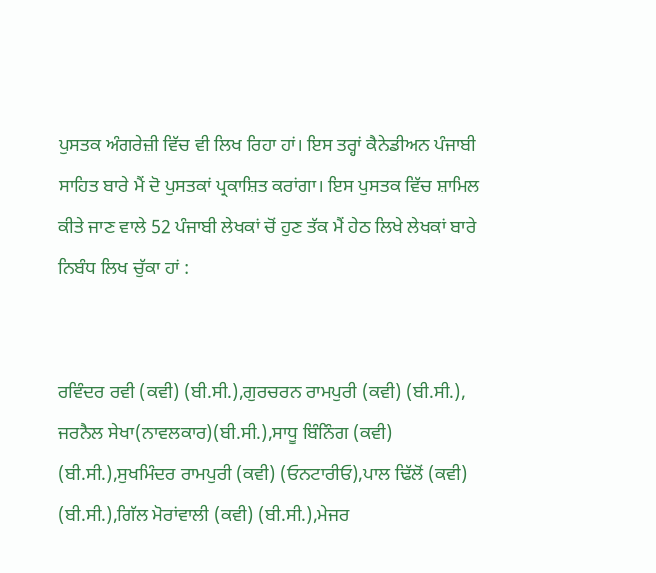ਪੁਸਤਕ ਅੰਗਰੇਜ਼ੀ ਵਿੱਚ ਵੀ ਲਿਖ ਰਿਹਾ ਹਾਂ। ਇਸ ਤਰ੍ਹਾਂ ਕੈਨੇਡੀਅਨ ਪੰਜਾਬੀ ਸਾਹਿਤ ਬਾਰੇ ਮੈਂ ਦੋ ਪੁਸਤਕਾਂ ਪ੍ਰਕਾਸ਼ਿਤ ਕਰਾਂਗਾ। ਇਸ ਪੁਸਤਕ ਵਿੱਚ ਸ਼ਾਮਿਲ ਕੀਤੇ ਜਾਣ ਵਾਲੇ 52 ਪੰਜਾਬੀ ਲੇਖਕਾਂ ਚੋਂ ਹੁਣ ਤੱਕ ਮੈਂ ਹੇਠ ਲਿਖੇ ਲੇਖਕਾਂ ਬਾਰੇ ਨਿਬੰਧ ਲਿਖ ਚੁੱਕਾ ਹਾਂ :


ਰਵਿੰਦਰ ਰਵੀ (ਕਵੀ) (ਬੀ.ਸੀ.),ਗੁਰਚਰਨ ਰਾਮਪੁਰੀ (ਕਵੀ) (ਬੀ.ਸੀ.), ਜਰਨੈਲ ਸੇਖਾ(ਨਾਵਲਕਾਰ)(ਬੀ.ਸੀ.),ਸਾਧੂ ਬਿੰਨਿੰਗ (ਕਵੀ) (ਬੀ.ਸੀ.),ਸੁਖਮਿੰਦਰ ਰਾਮਪੁਰੀ (ਕਵੀ) (ਓਨਟਾਰੀਓ),ਪਾਲ ਢਿੱਲੋਂ (ਕਵੀ) (ਬੀ.ਸੀ.),ਗਿੱਲ ਮੋਰਾਂਵਾਲੀ (ਕਵੀ) (ਬੀ.ਸੀ.),ਮੇਜਰ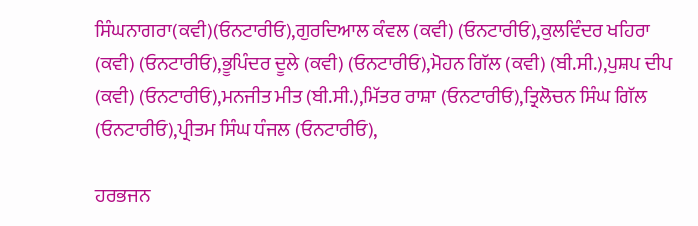ਸਿੰਘਨਾਗਰਾ(ਕਵੀ)(ਓਨਟਾਰੀਓ),ਗੁਰਦਿਆਲ ਕੰਵਲ (ਕਵੀ) (ਓਨਟਾਰੀਓ),ਕੁਲਵਿੰਦਰ ਖਹਿਰਾ (ਕਵੀ) (ਓਨਟਾਰੀਓ),ਭੂਪਿੰਦਰ ਦੂਲੇ (ਕਵੀ) (ਓਨਟਾਰੀਓ),ਮੋਹਨ ਗਿੱਲ (ਕਵੀ) (ਬੀ.ਸੀ.),ਪੁਸ਼ਪ ਦੀਪ (ਕਵੀ) (ਓਨਟਾਰੀਓ),ਮਨਜੀਤ ਮੀਤ (ਬੀ.ਸੀ.),ਮਿੱਤਰ ਰਾਸ਼ਾ (ਓਨਟਾਰੀਓ),ਤ੍ਰਿਲੋਚਨ ਸਿੰਘ ਗਿੱਲ (ਓਨਟਾਰੀਓ),ਪ੍ਰੀਤਮ ਸਿੰਘ ਧੰਜਲ (ਓਨਟਾਰੀਓ),

ਹਰਭਜਨ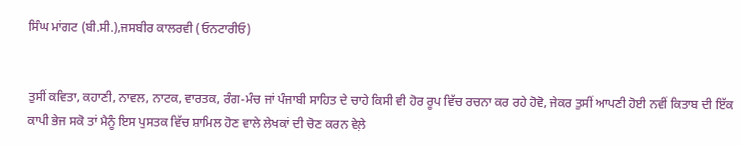ਸਿੰਘ ਮਾਂਗਟ (ਬੀ.ਸੀ.),ਜਸਬੀਰ ਕਾਲਰਵੀ (ਓਨਟਾਰੀਓ)


ਤੁਸੀਂ ਕਵਿਤਾ, ਕਹਾਣੀ, ਨਾਵਲ, ਨਾਟਕ, ਵਾਰਤਕ, ਰੰਗ-ਮੰਚ ਜਾਂ ਪੰਜਾਬੀ ਸਾਹਿਤ ਦੇ ਚਾਹੇ ਕਿਸੀ ਵੀ ਹੋਰ ਰੂਪ ਵਿੱਚ ਰਚਨਾ ਕਰ ਰਹੇ ਹੋਵੋ, ਜੇਕਰ ਤੁਸੀਂ ਆਪਣੀ ਹੋਈ ਨਵੀਂ ਕਿਤਾਬ ਦੀ ਇੱਕ ਕਾਪੀ ਭੇਜ ਸਕੋ ਤਾਂ ਮੈਨੂੰ ਇਸ ਪੁਸਤਕ ਵਿੱਚ ਸ਼ਾਮਿਲ ਹੋਣ ਵਾਲੇ ਲੇਖਕਾਂ ਦੀ ਚੋਣ ਕਰਨ ਵੇਲ਼ੇ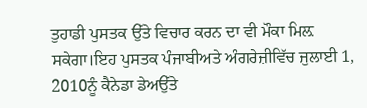ਤੁਹਾਡੀ ਪੁਸਤਕ ਉੱਤੇ ਵਿਚਾਰ ਕਰਨ ਦਾ ਵੀ ਮੌਕਾ ਮਿਲ਼ ਸਕੇਗਾ।ਇਹ ਪੁਸਤਕ ਪੰਜਾਬੀਅਤੇ ਅੰਗਰੇਜ਼ੀਵਿੱਚ ਜੁਲਾਈ 1, 2010ਨੂੰ ਕੈਨੇਡਾ ਡੇਅਉੱਤੇ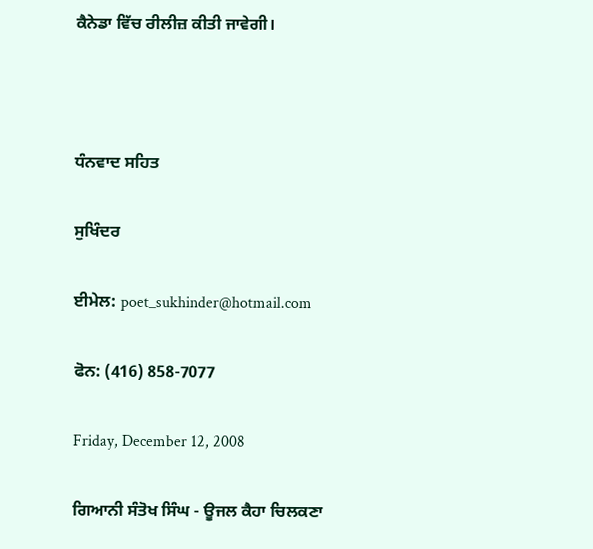ਕੈਨੇਡਾ ਵਿੱਚ ਰੀਲੀਜ਼ ਕੀਤੀ ਜਾਵੇਗੀ।



ਧੰਨਵਾਦ ਸਹਿਤ

ਸੁਖਿੰਦਰ

ਈਮੇਲ: poet_sukhinder@hotmail.com

ਫੋਨ: (416) 858-7077

Friday, December 12, 2008

ਗਿਆਨੀ ਸੰਤੋਖ ਸਿੰਘ - ਊਜਲ ਕੈਹਾ ਚਿਲਕਣਾ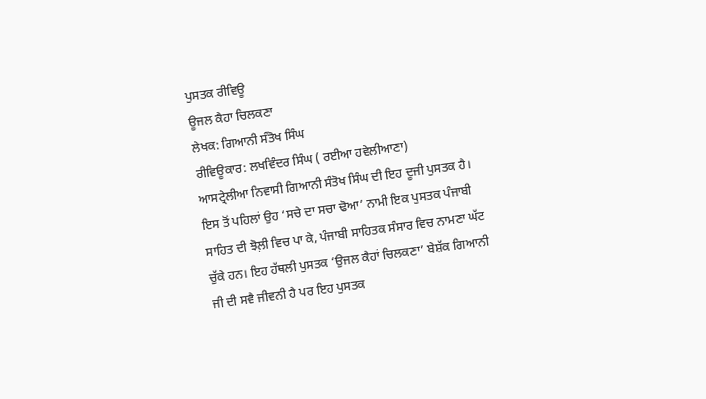ਪੁਸਤਕ ਰੀਵਿਊ
ਊਜਲ ਕੈਹਾ ਚਿਲਕਣਾ
ਲੇਖਕ: ਗਿਆਨੀ ਸੰਤੋਖ ਸਿੰਘ
ਰੀਵਿਊਕਾਰ: ਲਖਵਿੰਦਰ ਸਿੰਘ ( ਰਈਆ ਹਵੇਲੀਆਣਾ)
ਆਸਟ੍ਰੇਲੀਆ ਨਿਵਾਸੀ ਗਿਆਨੀ ਸੰਤੋਖ ਸਿੰਘ ਦੀ ਇਹ ਦੂਜੀ ਪੁਸਤਕ ਹੈ। ਇਸ ਤੋਂ ਪਹਿਲਾਂ ਉਹ ‘ਸਚੇ ਦਾ ਸਚਾ ਢੋਆ’ ਨਾਮੀ ਇਕ ਪੁਸਤਕ ਪੰਜਾਬੀ ਸਾਹਿਤ ਦੀ ਝੋਲ਼ੀ ਵਿਚ ਪਾ ਕੇ, ਪੰਜਾਬੀ ਸਾਹਿਤਕ ਸੰਸਾਰ ਵਿਚ ਨਾਮਣਾ ਘੱਟ ਚੁੱਕੇ ਹਨ। ਇਹ ਹੱਥਲੀ ਪੁਸਤਕ ‘ਉਜਲ ਕੈਹਾਂ ਚਿਲਕਣਾ’ ਬੇਸ਼ੱਕ ਗਿਆਨੀ ਜੀ ਦੀ ਸਵੈ ਜੀਵਨੀ ਹੈ ਪਰ ਇਹ ਪੁਸਤਕ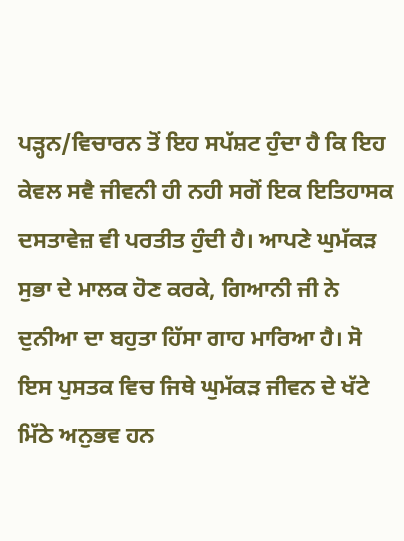ਪੜ੍ਹਨ/ਵਿਚਾਰਨ ਤੋਂ ਇਹ ਸਪੱਸ਼ਟ ਹੁੰਦਾ ਹੈ ਕਿ ਇਹ ਕੇਵਲ ਸਵੈ ਜੀਵਨੀ ਹੀ ਨਹੀ ਸਗੋਂ ਇਕ ਇਤਿਹਾਸਕ ਦਸਤਾਵੇਜ਼ ਵੀ ਪਰਤੀਤ ਹੁੰਦੀ ਹੈ। ਆਪਣੇ ਘੁਮੱਕੜ ਸੁਭਾ ਦੇ ਮਾਲਕ ਹੋਣ ਕਰਕੇ, ਗਿਆਨੀ ਜੀ ਨੇ ਦੁਨੀਆ ਦਾ ਬਹੁਤਾ ਹਿੱਸਾ ਗਾਹ ਮਾਰਿਆ ਹੈ। ਸੋ ਇਸ ਪੁਸਤਕ ਵਿਚ ਜਿਥੇ ਘੁਮੱਕੜ ਜੀਵਨ ਦੇ ਖੱਟੇ ਮਿੱਠੇ ਅਨੁਭਵ ਹਨ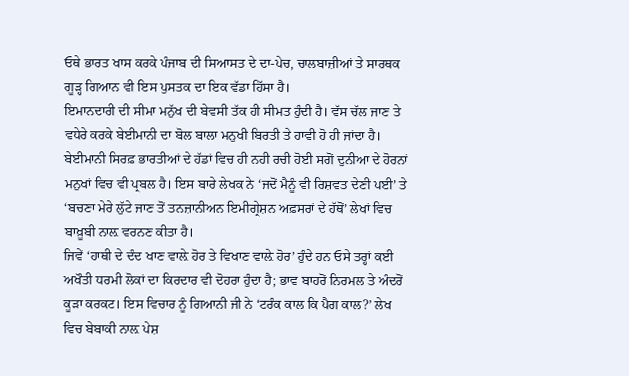ਓਥੇ ਭਾਰਤ ਖਾਸ ਕਰਕੇ ਪੰਜਾਬ ਦੀ ਸਿਆਸਤ ਦੇ ਦਾ-ਪੇਚ, ਚਾਲਬਾਜ਼ੀਆਂ ਤੇ ਸਾਰਥਕ ਗੂੜ੍ਹ ਗਿਆਨ ਵੀ ਇਸ ਪੁਸਤਕ ਦਾ ਇਕ ਵੱਡਾ ਹਿੱਸਾ ਹੈ।
ਇਮਾਨਦਾਰੀ ਦੀ ਸੀਮਾ ਮਨੁੱਖ ਦੀ ਬੇਵਸੀ ਤੱਕ ਹੀ ਸੀਮਤ ਹੁੰਦੀ ਹੈ। ਵੱਸ ਚੱਲ ਜਾਣ ਤੇ ਵਧੇਰੇ ਕਰਕੇ ਬੇਈਮਾਨੀ ਦਾ ਬੋਲ ਬਾਲਾ ਮਨੁਖੀ ਬਿਰਤੀ ਤੇ ਹਾਵੀ ਹੋ ਹੀ ਜਾਂਦਾ ਹੈ। ਬੇਈਮਾਨੀ ਸਿਰਫ਼ ਭਾਰਤੀਆਂ ਦੇ ਹੱਡਾਂ ਵਿਚ ਹੀ ਨਹੀ ਰਚੀ ਹੋਈ ਸਗੋਂ ਦੁਨੀਆ ਦੇ ਹੋਰਨਾਂ ਮਨੁਖਾਂ ਵਿਚ ਵੀ ਪ੍ਰਬਲ ਹੈ। ਇਸ ਬਾਰੇ ਲੇਖਕ ਨੇ ‘ਜਦੋਂ ਮੈਨੂੰ ਵੀ ਰਿਸ਼ਵਤ ਦੇਣੀ ਪਈ’ ਤੇ ‘ਬਚਣਾ ਮੇਰੇ ਲੁੱਟੇ ਜਾਣ ਤੋਂ ਤਨਜ਼ਾਨੀਅਨ ਇਮੀਗ੍ਰੇਸ਼ਨ ਅਫ਼ਸਰਾਂ ਦੇ ਹੱਥੋਂ’ ਲੇਖਾਂ ਵਿਚ ਬਾਖ਼ੂਬੀ ਨਾਲ਼ ਵਰਨਣ ਕੀਤਾ ਹੈ।
ਜਿਵੇਂ ‘ਹਾਥੀ ਦੇ ਦੰਦ ਖਾਣ ਵਾਲ਼ੇ ਹੋਰ ਤੇ ਵਿਖਾਣ ਵਾਲ਼ੇ ਹੋਰ’ ਹੁੰਦੇ ਹਨ ਓਸੇ ਤਰ੍ਹਾਂ ਕਈ ਅਖੌਤੀ ਧਰਮੀ ਲੋਕਾਂ ਦਾ ਕਿਰਦਾਰ ਵੀ ਦੋਹਰਾ ਹੁੰਦਾ ਹੈ; ਭਾਵ ਬਾਹਰੋਂ ਨਿਰਮਲ ਤੇ ਅੰਦਰੋਂ ਕੂੜਾ ਕਰਕਟ। ਇਸ ਵਿਚਾਰ ਨੂੰ ਗਿਆਨੀ ਜੀ ਨੇ ‘ਟਰੰਕ ਕਾਲ ਕਿ ਪੈਗ ਕਾਲ?’ ਲੇਖ ਵਿਚ ਬੇਬਾਕੀ ਨਾਲ਼ ਪੇਸ਼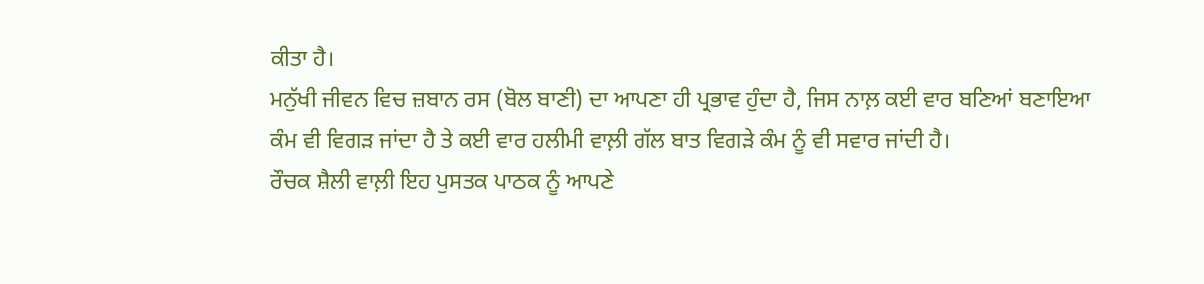ਕੀਤਾ ਹੈ।
ਮਨੁੱਖੀ ਜੀਵਨ ਵਿਚ ਜ਼ਬਾਨ ਰਸ (ਬੋਲ ਬਾਣੀ) ਦਾ ਆਪਣਾ ਹੀ ਪ੍ਰਭਾਵ ਹੁੰਦਾ ਹੈ, ਜਿਸ ਨਾਲ਼ ਕਈ ਵਾਰ ਬਣਿਆਂ ਬਣਾਇਆ ਕੰਮ ਵੀ ਵਿਗੜ ਜਾਂਦਾ ਹੈ ਤੇ ਕਈ ਵਾਰ ਹਲੀਮੀ ਵਾਲ਼ੀ ਗੱਲ ਬਾਤ ਵਿਗੜੇ ਕੰਮ ਨੂੰ ਵੀ ਸਵਾਰ ਜਾਂਦੀ ਹੈ।
ਰੌਚਕ ਸ਼ੈਲੀ ਵਾਲ਼ੀ ਇਹ ਪੁਸਤਕ ਪਾਠਕ ਨੂੰ ਆਪਣੇ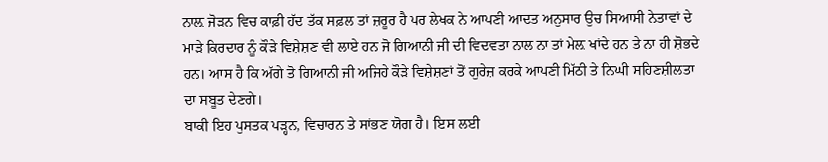ਨਾਲ਼ ਜੋੜਨ ਵਿਚ ਕਾਫ਼ੀ ਹੱਦ ਤੱਕ ਸਫ਼ਲ ਤਾਂ ਜ਼ਰੂਰ ਹੈ ਪਰ ਲੇਖਕ ਨੇ ਆਪਣੀ ਆਦਤ ਅਨੁਸਾਰ ਉਚ ਸਿਆਸੀ ਨੇਤਾਵਾਂ ਦੇ ਮਾੜੇ ਕਿਰਦਾਰ ਨੂੰ ਕੌੜੇ ਵਿਸ਼ੇਸ਼ਣ ਵੀ ਲਾਏ ਹਨ ਜੋ ਗਿਆਨੀ ਜੀ ਦੀ ਵਿਦਵਤਾ ਨਾਲ ਨਾ ਤਾਂ ਮੇਲ਼ ਖਾਂਦੇ ਹਨ ਤੇ ਨਾ ਹੀ ਸ਼ੋਭਦੇ ਹਨ। ਆਸ ਹੈ ਕਿ ਅੱਗੇ ਤੋ ਗਿਆਨੀ ਜੀ ਅਜਿਹੇ ਕੌੜੇ ਵਿਸ਼ੇਸ਼ਣਾਂ ਤੋਂ ਗੁਰੇਜ਼ ਕਰਕੇ ਆਪਣੀ ਮਿੱਠੀ ਤੇ ਨਿਘੀ ਸਹਿਣਸ਼ੀਲਤਾ ਦਾ ਸਬੂਤ ਦੇਣਗੇ।
ਬਾਕੀ ਇਹ ਪੁਸਤਕ ਪੜ੍ਹਨ, ਵਿਚਾਰਨ ਤੇ ਸਾਂਭਣ ਯੋਗ ਹੈ। ਇਸ ਲਈ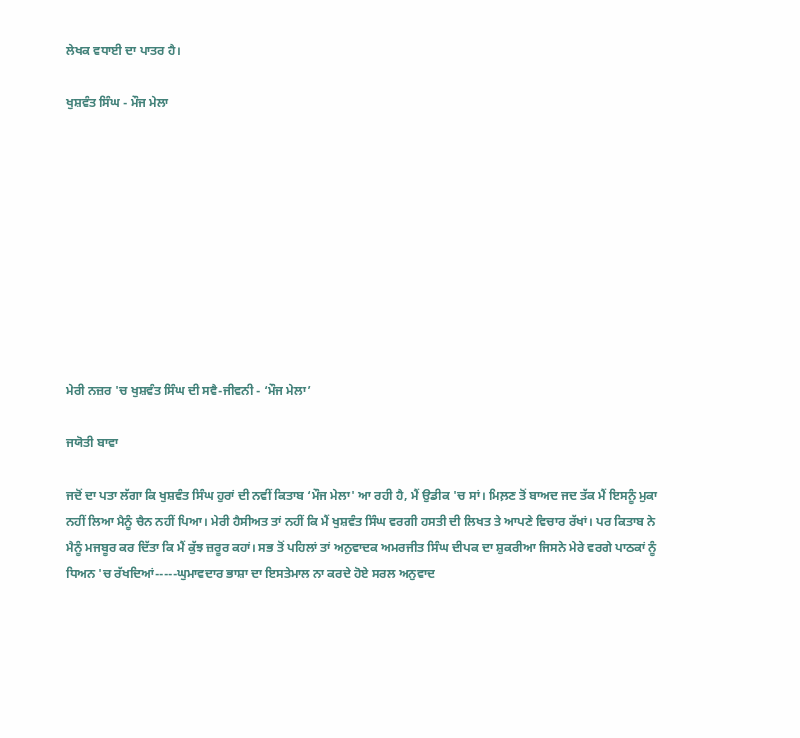ਲੇਖਕ ਵਧਾਈ ਦਾ ਪਾਤਰ ਹੈ।

ਖੁਸ਼ਵੰਤ ਸਿੰਘ - ਮੌਜ ਮੇਲਾ










ਮੇਰੀ ਨਜ਼ਰ 'ਚ ਖੁਸ਼ਵੰਤ ਸਿੰਘ ਦੀ ਸਵੈ-ਜੀਵਨੀ - ‘ਮੌਜ ਮੇਲਾ’

ਜਯੋਤੀ ਬਾਵਾ

ਜਦੋਂ ਦਾ ਪਤਾ ਲੱਗਾ ਕਿ ਖੁਸ਼ਵੰਤ ਸਿੰਘ ਹੁਰਾਂ ਦੀ ਨਵੀਂ ਕਿਤਾਬ ‘ਮੌਜ ਮੇਲਾ' ਆ ਰਹੀ ਹੈ, ਮੈਂ ਉਡੀਕ 'ਚ ਸਾਂ। ਮਿਲ਼ਣ ਤੋਂ ਬਾਅਦ ਜਦ ਤੱਕ ਮੈਂ ਇਸਨੂੰ ਮੁਕਾ ਨਹੀਂ ਲਿਆ ਮੈਨੂੰ ਚੈਨ ਨਹੀਂ ਪਿਆ। ਮੇਰੀ ਹੈਸੀਅਤ ਤਾਂ ਨਹੀਂ ਕਿ ਮੈਂ ਖੁਸ਼ਵੰਤ ਸਿੰਘ ਵਰਗੀ ਹਸਤੀ ਦੀ ਲਿਖਤ ਤੇ ਆਪਣੇ ਵਿਚਾਰ ਰੱਖਾਂ। ਪਰ ਕਿਤਾਬ ਨੇ ਮੈਨੂੰ ਮਜਬੂਰ ਕਰ ਦਿੱਤਾ ਕਿ ਮੈਂ ਕੁੱਝ ਜ਼ਰੂਰ ਕਹਾਂ। ਸਭ ਤੋਂ ਪਹਿਲਾਂ ਤਾਂ ਅਨੁਵਾਦਕ ਅਮਰਜੀਤ ਸਿੰਘ ਦੀਪਕ ਦਾ ਸ਼ੁਕਰੀਆ ਜਿਸਨੇ ਮੇਰੇ ਵਰਗੇ ਪਾਠਕਾਂ ਨੂੰ ਧਿਅਨ 'ਚ ਰੱਖਦਿਆਂ-----ਘੁਮਾਵਦਾਰ ਭਾਸ਼ਾ ਦਾ ਇਸਤੇਮਾਲ ਨਾ ਕਰਦੇ ਹੋਏ ਸਰਲ ਅਨੁਵਾਦ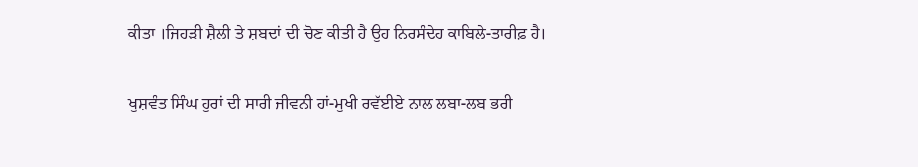ਕੀਤਾ ।ਜਿਹੜੀ ਸ਼ੈਲੀ ਤੇ ਸ਼ਬਦਾਂ ਦੀ ਚੋਣ ਕੀਤੀ ਹੈ ਉਹ ਨਿਰਸੰਦੇਹ ਕਾਬਿਲੇ-ਤਾਰੀਫ਼ ਹੈ।

ਖੁਸ਼ਵੰਤ ਸਿੰਘ ਹੁਰਾਂ ਦੀ ਸਾਰੀ ਜੀਵਨੀ ਹਾਂ-ਮੁਖੀ ਰਵੱਈਏ ਨਾਲ ਲਬਾ-ਲਬ ਭਰੀ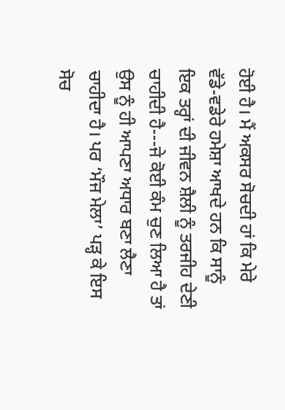ਹੋਈ ਹੈ। ਮੈਂ ਅਕਸਰ ਸੋਚਦੀ ਹਾਂ ਕਿ ਮੇਰੇ ਵੱਡੇ-ਵਡੇਰੇ ਹਮੇਸ਼ਾ ਆਖਦੇ ਹਨ ਕਿ ਸਾਨੂੰ ਇਕ ਤਰ੍ਹਾਂ ਦੀ ਜੀਵਨ ਸ਼ੈਲੀ ਨੂੰ ਤਰਜੀਹ ਦੇਣੀ ਚਾਹੀਦੀ ਹੈ---ਜੇ ਕੋਈ ਕੰਮ ਚੁਣ ਲਿਆ ਹੈ ਤਾਂ ਉਸ ਨੂੰ ਹੀ ਆਪਣਾ ਅਧਾਰ ਬਣਾ ਲੈਣਾ ਚਾਹੀਦਾ ਹੈ। ਪਰ ‘ਮੌਜ ਮੇਲਾ’ ਪੜ੍ਹ ਕੇ ਇਸ ਸੋਚ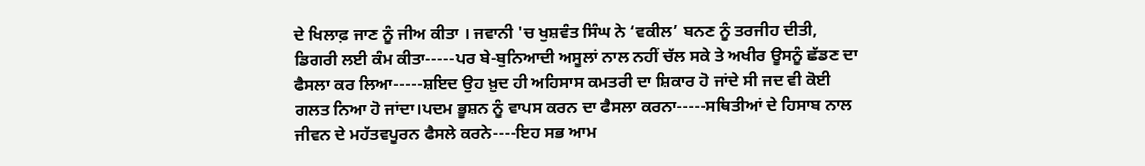ਦੇ ਖਿਲਾਫ਼ ਜਾਣ ਨੂੰ ਜੀਅ ਕੀਤਾ । ਜਵਾਨੀ 'ਚ ਖੁਸ਼ਵੰਤ ਸਿੰਘ ਨੇ ‘ਵਕੀਲ’ ਬਨਣ ਨੂੰ ਤਰਜੀਹ ਦੀਤੀ, ਡਿਗਰੀ ਲਈ ਕੰਮ ਕੀਤਾ-----ਪਰ ਬੇ-ਬੁਨਿਆਦੀ ਅਸੂਲਾਂ ਨਾਲ ਨਹੀਂ ਚੱਲ ਸਕੇ ਤੇ ਅਖੀਰ ਊਸਨੂੰ ਛੱਡਣ ਦਾ ਫੈਸਲਾ ਕਰ ਲਿਆ-----ਸ਼ਇਦ ਉਹ ਖ਼ੁਦ ਹੀ ਅਹਿਸਾਸ ਕਮਤਰੀ ਦਾ ਸ਼ਿਕਾਰ ਹੋ ਜਾਂਦੇ ਸੀ ਜਦ ਵੀ ਕੋਈ ਗਲਤ ਨਿਆ ਹੋ ਜਾਂਦਾ।ਪਦਮ ਭੂਸ਼ਨ ਨੂੰ ਵਾਪਸ ਕਰਨ ਦਾ ਫੈਸਲਾ ਕਰਨਾ-----ਸਥਿਤੀਆਂ ਦੇ ਹਿਸਾਬ ਨਾਲ ਜੀਵਨ ਦੇ ਮਹੱਤਵਪੂਰਨ ਫੈਸਲੇ ਕਰਨੇ----ਇਹ ਸਭ ਆਮ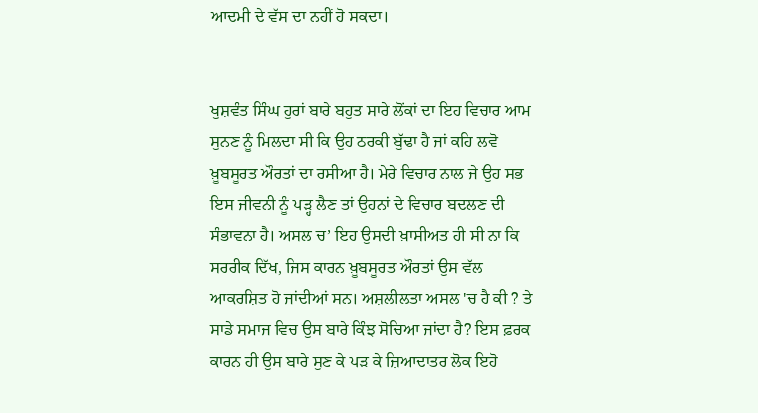ਆਦਮੀ ਦੇ ਵੱਸ ਦਾ ਨਹੀਂ ਹੋ ਸਕਦਾ।


ਖੁਸ਼ਵੰਤ ਸਿੰਘ ਹੁਰਾਂ ਬਾਰੇ ਬਹੁਤ ਸਾਰੇ ਲੋਂਕਾਂ ਦਾ ਇਹ ਵਿਚਾਰ ਆਮ ਸੁਨਣ ਨੂੰ ਮਿਲਦਾ ਸੀ ਕਿ ਉਹ ਠਰਕੀ ਬੁੱਢਾ ਹੈ ਜਾਂ ਕਹਿ ਲਵੋ ਖ਼ੂਬਸੂਰਤ ਔਰਤਾਂ ਦਾ ਰਸੀਆ ਹੈ। ਮੇਰੇ ਵਿਚਾਰ ਨਾਲ ਜੇ ਉਹ ਸਭ ਇਸ ਜੀਵਨੀ ਨੂੰ ਪੜ੍ਹ ਲੈਣ ਤਾਂ ਉਹਨਾਂ ਦੇ ਵਿਚਾਰ ਬਦਲਣ ਦੀ ਸੰਭਾਵਨਾ ਹੈ। ਅਸਲ ਚ’ ਇਹ ਉਸਦੀ ਖ਼ਾਸੀਅਤ ਹੀ ਸੀ ਨਾ ਕਿ ਸਰਰੀਕ ਦਿੱਖ, ਜਿਸ ਕਾਰਨ ਖ਼ੂਬਸੂਰਤ ਔਰਤਾਂ ਉਸ ਵੱਲ ਆਕਰਸ਼ਿਤ ਹੋ ਜਾਂਦੀਆਂ ਸਨ। ਅਸ਼ਲੀਲਤਾ ਅਸਲ 'ਚ ਹੈ ਕੀ ? ਤੇ ਸਾਡੇ ਸਮਾਜ ਵਿਚ ਉਸ ਬਾਰੇ ਕਿੰਝ ਸੋਚਿਆ ਜਾਂਦਾ ਹੈ? ਇਸ ਫ਼ਰਕ ਕਾਰਨ ਹੀ ਉਸ ਬਾਰੇ ਸੁਣ ਕੇ ਪੜ ਕੇ ਜ਼ਿਆਦਾਤਰ ਲੋਕ ਇਹੋ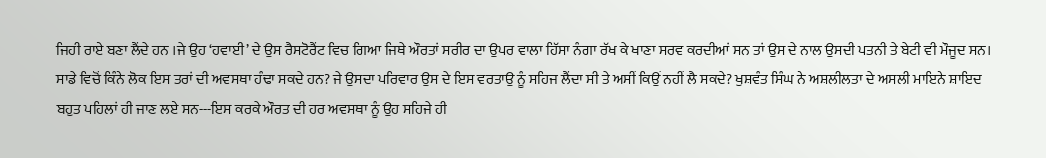ਜਿਹੀ ਰਾਏ ਬਣਾ ਲੈਂਦੇ ਹਨ ।ਜੇ ਉਹ ‘ਹਵਾਈ’ ਦੇ ਉਸ ਰੈਸਟੋਰੈਂਟ ਵਿਚ ਗਿਆ ਜਿਥੇ ਔਰਤਾਂ ਸਰੀਰ ਦਾ ਉਪਰ ਵਾਲਾ ਹਿੱਸਾ ਨੰਗਾ ਰੱਖ ਕੇ ਖਾਣਾ ਸਰਵ ਕਰਦੀਆਂ ਸਨ ਤਾਂ ਉਸ ਦੇ ਨਾਲ ਉਸਦੀ ਪਤਨੀ ਤੇ ਬੇਟੀ ਵੀ ਮੌਜੂਦ ਸਨ। ਸਾਡੇ ਵਿਚੋਂ ਕਿੰਨੇ ਲੋਕ ਇਸ ਤਰਾਂ ਦੀ ਅਵਸਥਾ ਹੰਢਾ ਸਕਦੇ ਹਨ? ਜੇ ਉਸਦਾ ਪਰਿਵਾਰ ਉਸ ਦੇ ਇਸ ਵਰਤਾਉ ਨੂੰ ਸਹਿਜ ਲੈਂਦਾ ਸੀ ਤੇ ਅਸੀਂ ਕਿਉਂ ਨਹੀਂ ਲੈ ਸਕਦੇ? ਖੁਸ਼ਵੰਤ ਸਿੰਘ ਨੇ ਅਸ਼ਲੀਲਤਾ ਦੇ ਅਸਲੀ ਮਾਇਨੇ ਸ਼ਾਇਦ ਬਹੁਤ ਪਹਿਲਾਂ ਹੀ ਜਾਣ ਲਏ ਸਨ---ਇਸ ਕਰਕੇ ਔਰਤ ਦੀ ਹਰ ਅਵਸਥਾ ਨੂੰ ਉਹ ਸਹਿਜੇ ਹੀ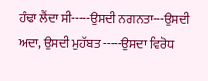ਹੰਢਾ ਲੈਂਦਾ ਸੀ-----ਉਸਦੀ ਨਗਨਤਾ---ਉਸਦੀ ਅਦਾ, ਉਸਦੀ ਮੁਹੱਬਤ -----ਉਸਦਾ ਵਿਰੋਧ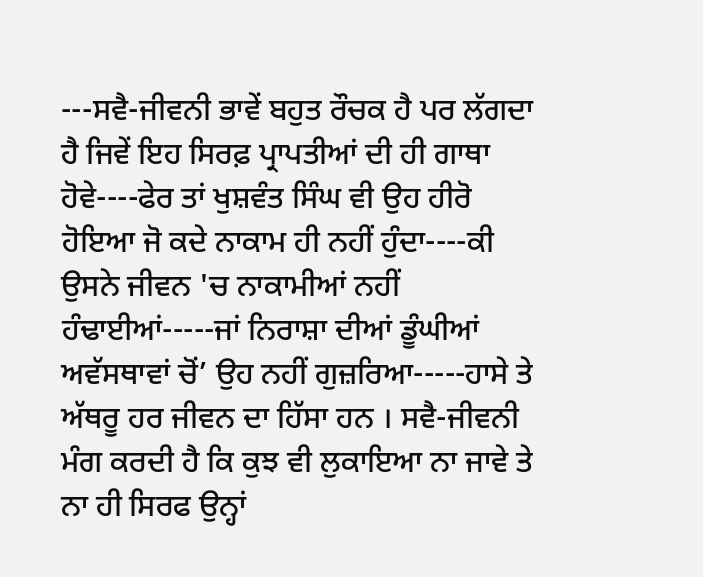---ਸਵੈ-ਜੀਵਨੀ ਭਾਵੇਂ ਬਹੁਤ ਰੌਚਕ ਹੈ ਪਰ ਲੱਗਦਾ ਹੈ ਜਿਵੇਂ ਇਹ ਸਿਰਫ਼ ਪ੍ਰਾਪਤੀਆਂ ਦੀ ਹੀ ਗਾਥਾ ਹੋਵੇ----ਫੇਰ ਤਾਂ ਖੁਸ਼ਵੰਤ ਸਿੰਘ ਵੀ ਉਹ ਹੀਰੋ ਹੋਇਆ ਜੋ ਕਦੇ ਨਾਕਾਮ ਹੀ ਨਹੀਂ ਹੁੰਦਾ----ਕੀ ਉਸਨੇ ਜੀਵਨ 'ਚ ਨਾਕਾਮੀਆਂ ਨਹੀਂ ਹੰਢਾਈਆਂ-----ਜਾਂ ਨਿਰਾਸ਼ਾ ਦੀਆਂ ਡੂੰਘੀਆਂ ਅਵੱਸਥਾਵਾਂ ਚੋਂ’ ਉਹ ਨਹੀਂ ਗੁਜ਼ਰਿਆ-----ਹਾਸੇ ਤੇ ਅੱਥਰੂ ਹਰ ਜੀਵਨ ਦਾ ਹਿੱਸਾ ਹਨ । ਸਵੈ-ਜੀਵਨੀ ਮੰਗ ਕਰਦੀ ਹੈ ਕਿ ਕੁਝ ਵੀ ਲੁਕਾਇਆ ਨਾ ਜਾਵੇ ਤੇ ਨਾ ਹੀ ਸਿਰਫ ਉਨ੍ਹਾਂ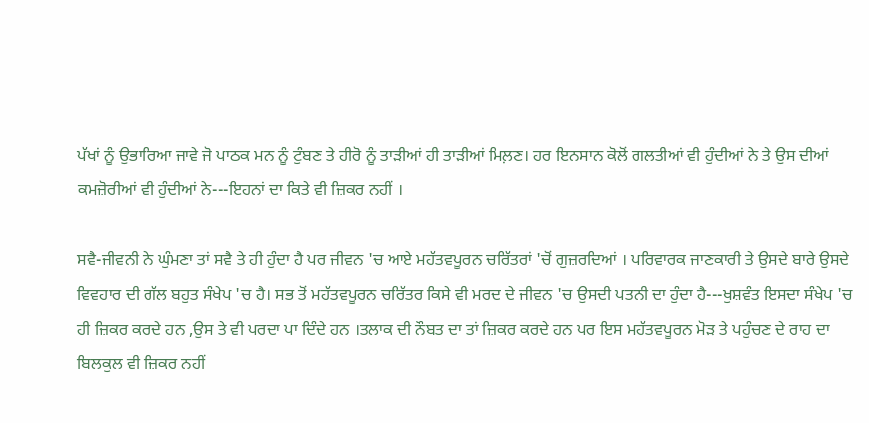ਪੱਖਾਂ ਨੂੰ ਉਭਾਰਿਆ ਜਾਵੇ ਜੋ ਪਾਠਕ ਮਨ ਨੂੰ ਟੁੰਬਣ ਤੇ ਹੀਰੋ ਨੂੰ ਤਾੜੀਆਂ ਹੀ ਤਾੜੀਆਂ ਮਿਲ਼ਣ। ਹਰ ਇਨਸਾਨ ਕੋਲੋਂ ਗਲਤੀਆਂ ਵੀ ਹੁੰਦੀਆਂ ਨੇ ਤੇ ਉਸ ਦੀਆਂ ਕਮਜ਼ੋਰੀਆਂ ਵੀ ਹੁੰਦੀਆਂ ਨੇ---ਇਹਨਾਂ ਦਾ ਕਿਤੇ ਵੀ ਜ਼ਿਕਰ ਨਹੀਂ ।

ਸਵੈ-ਜੀਵਨੀ ਨੇ ਘੁੰਮਣਾ ਤਾਂ ਸਵੈ ਤੇ ਹੀ ਹੁੰਦਾ ਹੈ ਪਰ ਜੀਵਨ 'ਚ ਆਏ ਮਹੱਤਵਪੂਰਨ ਚਰਿੱਤਰਾਂ 'ਚੋਂ ਗੁਜ਼ਰਦਿਆਂ । ਪਰਿਵਾਰਕ ਜਾਣਕਾਰੀ ਤੇ ਉਸਦੇ ਬਾਰੇ ਉਸਦੇ ਵਿਵਹਾਰ ਦੀ ਗੱਲ ਬਹੁਤ ਸੰਖੇਪ 'ਚ ਹੈ। ਸਭ ਤੋਂ ਮਹੱਤਵਪੂਰਨ ਚਰਿੱਤਰ ਕਿਸੇ ਵੀ ਮਰਦ ਦੇ ਜੀਵਨ 'ਚ ਉਸਦੀ ਪਤਨੀ ਦਾ ਹੁੰਦਾ ਹੈ---ਖੁਸ਼ਵੰਤ ਇਸਦਾ ਸੰਖੇਪ 'ਚ ਹੀ ਜ਼ਿਕਰ ਕਰਦੇ ਹਨ ,ਉਸ ਤੇ ਵੀ ਪਰਦਾ ਪਾ ਦਿੰਦੇ ਹਨ ।ਤਲਾਕ ਦੀ ਨੌਬਤ ਦਾ ਤਾਂ ਜ਼ਿਕਰ ਕਰਦੇ ਹਨ ਪਰ ਇਸ ਮਹੱਤਵਪੂਰਨ ਮੋੜ ਤੇ ਪਹੁੰਚਣ ਦੇ ਰਾਹ ਦਾ ਬਿਲਕੁਲ ਵੀ ਜ਼ਿਕਰ ਨਹੀਂ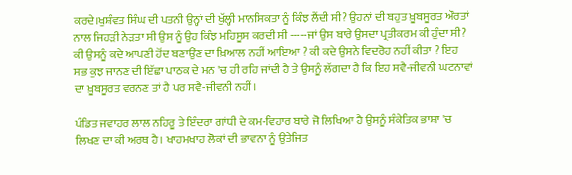ਕਰਦੇ।ਖੁਸ਼ੰਵਤ ਸਿੰਘ ਦੀ ਪਤਨੀ ਉਨ੍ਹਾਂ ਦੀ ਖੁੱਲ੍ਹੀ ਮਾਨਸਿਕਤਾ ਨੂੰ ਕਿੰਝ ਲੈਂਦੀ ਸੀ? ਉਹਨਾਂ ਦੀ ਬਹੁਤ ਖ਼ੂਬਸੂਰਤ ਔਰਤਾਂ ਨਾਲ ਜਿਹੜੀ ਨੇੜਤਾ ਸੀ ਉਸ ਨੂੰ ਉਹ ਕਿੰਝ ਮਹਿਸੂਸ ਕਰਦੀ ਸੀ -----ਜਾਂ ਉਸ ਬਾਰੇ ਉਸਦਾ ਪ੍ਰਤੀਕਰਮ ਕੀ ਹੁੰਦਾ ਸੀ? ਕੀ ਉਸਨੂੰ ਕਦੇ ਆਪਣੀ ਹੋਂਦ ਬਣਾਉਂਣ ਦਾ ਖ਼ਿਆਲ ਨਹੀਂ ਆਇਆ ? ਕੀ ਕਦੇ ਉਸਨੇ ਵਿਦਰੋਹ ਨਹੀਂ ਕੀਤਾ ? ਇਹ ਸਭ ਕੁਝ ਜਾਨਣ ਦੀ ਇੱਛਾ ਪਾਠਕ ਦੇ ਮਨ 'ਚ ਹੀ ਰਹਿ ਜਾਂਦੀ ਹੈ ਤੇ ਉਸਨੂੰ ਲੱਗਦਾ ਹੈ ਕਿ ਇਹ ਸਵੈ-ਜੀਵਨੀ ਘਟਨਾਵਾਂ ਦਾ ਖ਼ੂਬਸੂਰਤ ਵਰਨਣ ਤਾਂ ਹੈ ਪਰ ਸਵੈ-ਜੀਵਨੀ ਨਹੀਂ।

ਪੰਡਿਤ ਜਵਾਹਰ ਲਾਲ ਨਹਿਰੂ ਤੇ ਇੰਦਰਾ ਗਾਂਧੀ ਦੇ ਕਮ-ਵਿਹਾਰ ਬਾਰੇ ਜੋ ਲਿਖਿਆ ਹੈ ਉਸਨੂੰ ਸੰਕੇਤਿਕ ਭਾਸ਼ਾ 'ਚ ਲਿਖਣ ਦਾ ਕੀ ਅਰਥ ਹੈ। ਖਾਹਮਖਾਹ ਲੋਕਾਂ ਦੀ ਭਾਵਨਾ ਨੂੰ ਉਤੇਜਿਤ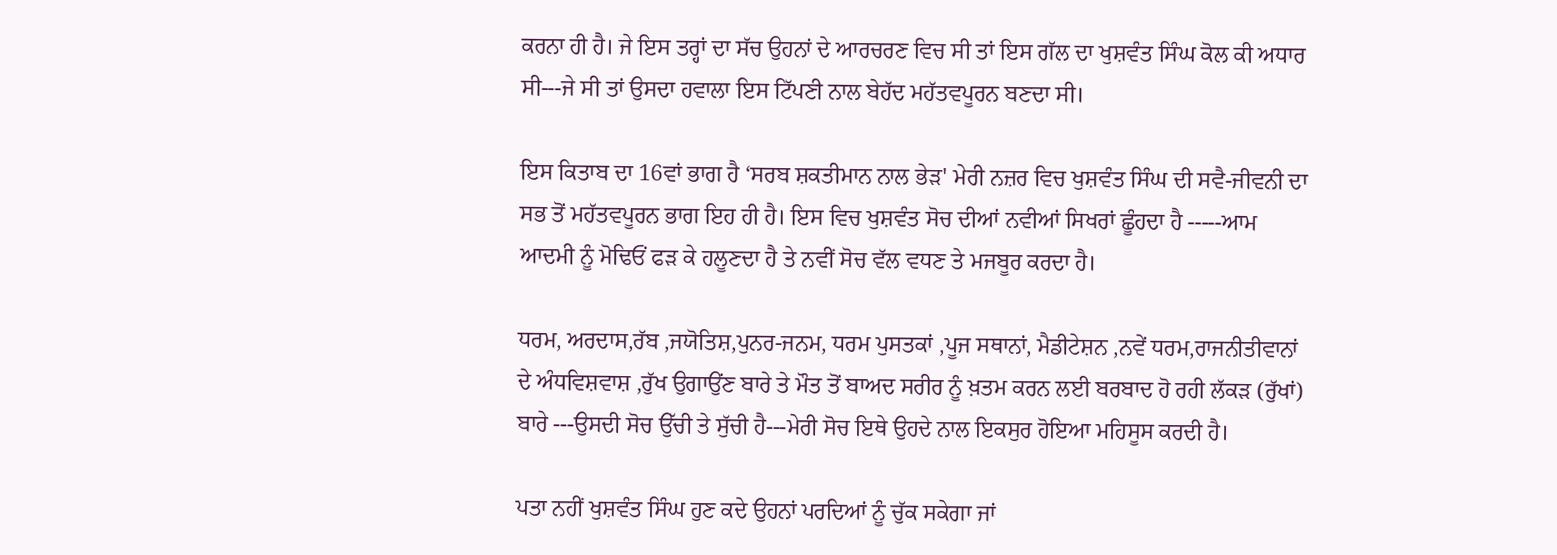ਕਰਨਾ ਹੀ ਹੈ। ਜੇ ਇਸ ਤਰ੍ਹਾਂ ਦਾ ਸੱਚ ਉਹਨਾਂ ਦੇ ਆਰਚਰਣ ਵਿਚ ਸੀ ਤਾਂ ਇਸ ਗੱਲ ਦਾ ਖੁਸ਼ਵੰਤ ਸਿੰਘ ਕੋਲ ਕੀ ਅਧਾਰ ਸੀ---ਜੇ ਸੀ ਤਾਂ ਉਸਦਾ ਹਵਾਲਾ ਇਸ ਟਿੱਪਣੀ ਨਾਲ ਬੇਹੱਦ ਮਹੱਤਵਪੂਰਨ ਬਣਦਾ ਸੀ।

ਇਸ ਕਿਤਾਬ ਦਾ 16ਵਾਂ ਭਾਗ ਹੈ ‘ਸਰਬ ਸ਼ਕਤੀਮਾਨ ਨਾਲ ਭੇੜ' ਮੇਰੀ ਨਜ਼ਰ ਵਿਚ ਖੁਸ਼ਵੰਤ ਸਿੰਘ ਦੀ ਸਵੈ-ਜੀਵਨੀ ਦਾ ਸਭ ਤੋਂ ਮਹੱਤਵਪੂਰਨ ਭਾਗ ਇਹ ਹੀ ਹੈ। ਇਸ ਵਿਚ ਖੁਸ਼ਵੰਤ ਸੋਚ ਦੀਆਂ ਨਵੀਆਂ ਸਿਖਰਾਂ ਛੂੰਹਦਾ ਹੈ -----ਆਮ ਆਦਮੀ ਨੂੰ ਮੋਢਿਓਂ ਫੜ ਕੇ ਹਲੂਣਦਾ ਹੈ ਤੇ ਨਵੀਂ ਸੋਚ ਵੱਲ ਵਧਣ ਤੇ ਮਜਬੂਰ ਕਰਦਾ ਹੈ।

ਧਰਮ, ਅਰਦਾਸ,ਰੱਬ ,ਜਯੋਤਿਸ਼,ਪੁਨਰ-ਜਨਮ, ਧਰਮ ਪੁਸਤਕਾਂ ,ਪੂਜ ਸਥਾਨਾਂ, ਮੈਡੀਟੇਸ਼ਨ ,ਨਵੇਂ ਧਰਮ,ਰਾਜਨੀਤੀਵਾਨਾਂ ਦੇ ਅੰਧਵਿਸ਼ਵਾਸ਼ ,ਰੁੱਖ ਉਗਾਉਂਣ ਬਾਰੇ ਤੇ ਮੌਤ ਤੋਂ ਬਾਅਦ ਸਰੀਰ ਨੂੰ ਖ਼ਤਮ ਕਰਨ ਲਈ ਬਰਬਾਦ ਹੋ ਰਹੀ ਲੱਕੜ (ਰੁੱਖਾਂ) ਬਾਰੇ ---ਉਸਦੀ ਸੋਚ ਉੱਚੀ ਤੇ ਸੁੱਚੀ ਹੈ---ਮੇਰੀ ਸੋਚ ਇਥੇ ਉਹਦੇ ਨਾਲ ਇਕਸੁਰ ਹੋਇਆ ਮਹਿਸੂਸ ਕਰਦੀ ਹੈ।

ਪਤਾ ਨਹੀਂ ਖੁਸ਼ਵੰਤ ਸਿੰਘ ਹੁਣ ਕਦੇ ਉਹਨਾਂ ਪਰਦਿਆਂ ਨੂੰ ਚੁੱਕ ਸਕੇਗਾ ਜਾਂ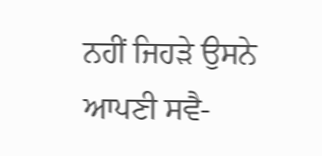ਨਹੀਂ ਜਿਹੜੇ ਉਸਨੇ ਆਪਣੀ ਸਵੈ-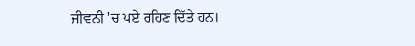ਜੀਵਨੀ 'ਚ ਪਏ ਰਹਿਣ ਦਿੱਤੇ ਹਨ।